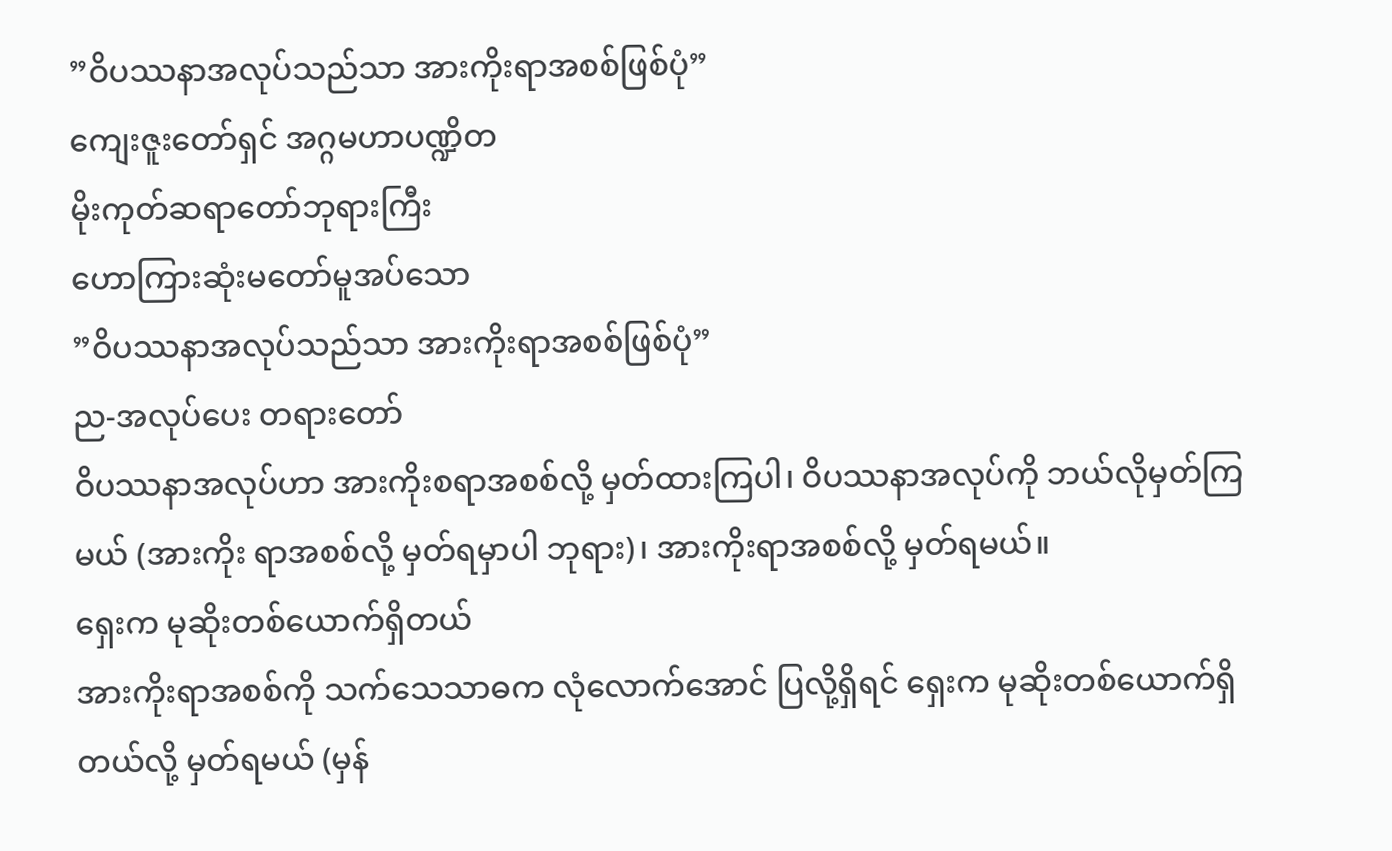”ဝိပဿနာအလုပ်သည်သာ အားကိုးရာအစစ်ဖြစ်ပုံ”
ကျေးဇူးတော်ရှင် အဂ္ဂမဟာပဏ္ဍိတ
မိုးကုတ်ဆရာတော်ဘုရားကြီး
ဟောကြားဆုံးမတော်မူအပ်သော
”ဝိပဿနာအလုပ်သည်သာ အားကိုးရာအစစ်ဖြစ်ပုံ”
ည-အလုပ်ပေး တရားတော်
ဝိပဿနာအလုပ်ဟာ အားကိုးစရာအစစ်လို့ မှတ်ထားကြပါ၊ ဝိပဿနာအလုပ်ကို ဘယ်လိုမှတ်ကြမယ် (အားကိုး ရာအစစ်လို့ မှတ်ရမှာပါ ဘုရား)၊ အားကိုးရာအစစ်လို့ မှတ်ရမယ်။
ရှေးက မုဆိုးတစ်ယောက်ရှိတယ်
အားကိုးရာအစစ်ကို သက်သေသာဓက လုံလောက်အောင် ပြလို့ရှိရင် ရှေးက မုဆိုးတစ်ယောက်ရှိတယ်လို့ မှတ်ရမယ် (မှန်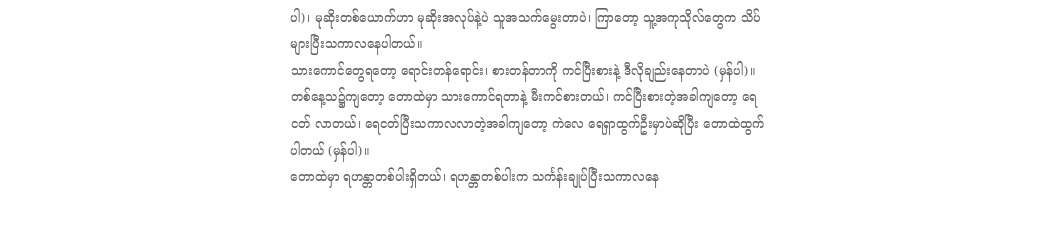ပါ)၊ မုဆိုးတစ်ယောက်ဟာ မုဆိုးအလုပ်နဲ့ပဲ သူအသက်မွေးတာပဲ၊ ကြာတော့ သူ့အကုသိုလ်တွေက သိပ်များပြီးသကာလနေပါတယ်။
သားကောင်တွေရတော့ ရောင်းတန်ရောင်း၊ စားတန်တာကို ကင်ပြီးစားနဲ့ ဒီလိုချည်းနေတာပဲ (မှန်ပါ)။
တစ်နေ့သ၌ကျတော့ တောထဲမှာ သားကောင်ရတာနဲ့ မီးကင်စားတယ်၊ ကင်ပြီးစားတဲ့အခါကျတော့ ရေငတ် လာတယ်၊ ရေငတ်ပြီးသကာလလာတဲ့အခါကျတော့ ကဲလေ ရေရှာထွက်ဦးမှာပဲဆိုပြီး တောထဲထွက်ပါတယ် (မှန်ပါ)။
တောထဲမှာ ရဟန္တာတစ်ပါးရှိတယ်၊ ရဟန္တာတစ်ပါးက သင်္ကန်းချုပ်ပြီးသကာလနေ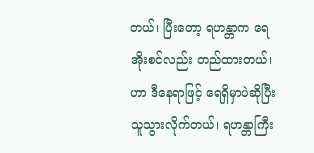တယ်၊ ပြီးတော့ ရဟန္တာက ရေအိုးစင်လည်း တည်ထားတယ်၊ ဟာ ဒီနေရာဖြင့် ရေရှိမှာပဲဆိုပြီး သူသွားလိုက်တယ်၊ ရဟန္တာကြီး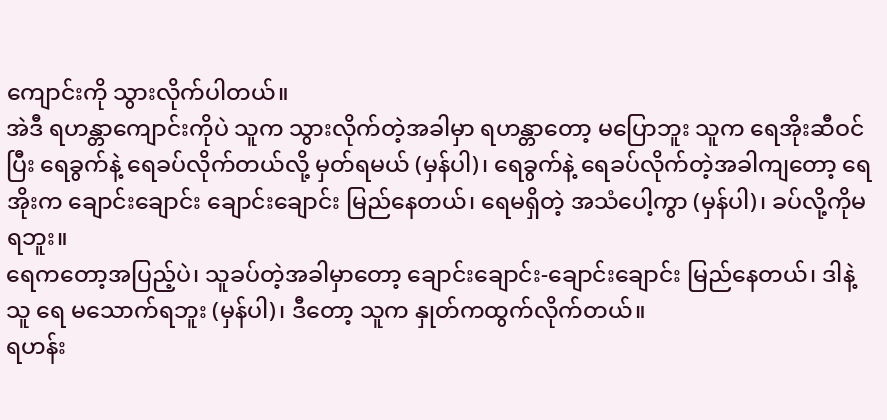ကျောင်းကို သွားလိုက်ပါတယ်။
အဲဒီ ရဟန္တာကျောင်းကိုပဲ သူက သွားလိုက်တဲ့အခါမှာ ရဟန္တာတော့ မပြောဘူး သူက ရေအိုးဆီဝင်ပြီး ရေခွက်နဲ့ ရေခပ်လိုက်တယ်လို့ မှတ်ရမယ် (မှန်ပါ)၊ ရေခွက်နဲ့ ရေခပ်လိုက်တဲ့အခါကျတော့ ရေအိုးက ချောင်းချောင်း ချောင်းချောင်း မြည်နေတယ်၊ ရေမရှိတဲ့ အသံပေါ့ကွာ (မှန်ပါ)၊ ခပ်လို့ကိုမရဘူး။
ရေကတော့အပြည့်ပဲ၊ သူခပ်တဲ့အခါမှာတော့ ချောင်းချောင်း-ချောင်းချောင်း မြည်နေတယ်၊ ဒါနဲ့ သူ ရေ မသောက်ရဘူး (မှန်ပါ)၊ ဒီတော့ သူက နှုတ်ကထွက်လိုက်တယ်။
ရဟန်း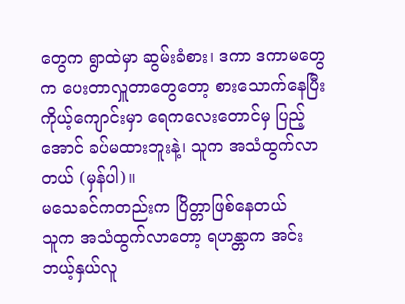တွေက ရွာထဲမှာ ဆွမ်းခံစား၊ ဒကာ ဒကာမတွေက ပေးတာလှူတာတွေတော့ စားသောက်နေပြီး ကိုယ့်ကျောင်းမှာ ရေကလေးတောင်မှ ပြည့်အောင် ခပ်မထားဘူးနဲ့၊ သူက အသံထွက်လာတယ် (မှန်ပါ)။
မသေခင်ကတည်းက ပြိတ္တာဖြစ်နေတယ်
သူက အသံထွက်လာတော့ ရဟန္တာက အင်း ဘယ့်နှယ်လူ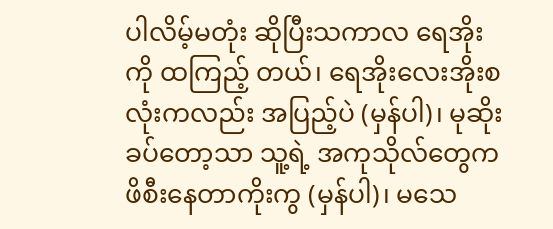ပါလိမ့်မတုံး ဆိုပြီးသကာလ ရေအိုးကို ထကြည့် တယ်၊ ရေအိုးလေးအိုးစလုံးကလည်း အပြည့်ပဲ (မှန်ပါ)၊ မုဆိုးခပ်တော့သာ သူ့ရဲ့ အကုသိုလ်တွေက ဖိစီးနေတာကိုးကွ (မှန်ပါ)၊ မသေ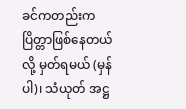ခင်ကတည်းက ပြိတ္တာဖြစ်နေတယ်လို့ မှတ်ရမယ် (မှန်ပါ)၊ သံယုတ် အဋ္ဌ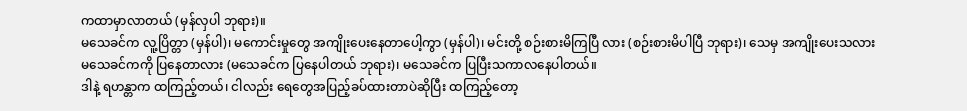ကထာမှာလာတယ် (မှန်လှပါ ဘုရား)။
မသေခင်က လူ့ပြိတ္တာ (မှန်ပါ)၊ မကောင်းမှုတွေ အကျိုးပေးနေတာပေါ့ကွာ (မှန်ပါ)၊ မင်းတို့ စဉ်းစားမိကြပြီ လား (စဉ်းစားမိပါပြီ ဘုရား)၊ သေမှ အကျိုးပေးသလား မသေခင်ကကို ပြနေတာလား (မသေခင်က ပြနေပါတယ် ဘုရား)၊ မသေခင်က ပြပြီးသကာလနေပါတယ်။
ဒါနဲ့ ရဟန္တာက ထကြည့်တယ်၊ ငါလည်း ရေတွေအပြည့်ခပ်ထားတာပဲဆိုပြီး ထကြည့်တော့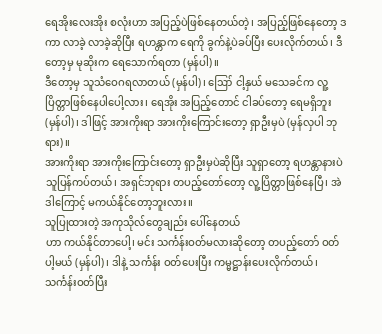ရေအိုးလေးအိုး စလုံးဟာ အပြည့်ပဲဖြစ်နေတယ်တဲ့၊ အပြည့်ဖြစ်နေတော့ ဒကာ လာခဲ့ လာခဲ့ဆိုပြီး ရဟန္တာက ရေကို ခွက်နဲ့ပဲခပ်ပြီး ပေးလိုက်တယ်၊ ဒီတော့မှ မုဆိုးက ရေသောက်ရတာ (မှန်ပါ)။
ဒီတော့မှ သူသံဝေဂရလာတယ် (မှန်ပါ)၊ ဪ ငါ့နှယ် မသေခင်က လူ့ပြိတ္တာဖြစ်နေပါပေါ့လား၊ ရေအိုး အပြည့်တောင် ငါခပ်တော့ ရေမရှိဘူး (မှန်ပါ)၊ ဒါဖြင့် အားကိုးရာ အားကိုးကြောင်းတော့ ရှာဦးမှပဲ (မှန်လှပါ ဘုရား)။
အားကိုးရာ အားကိုးကြောင်းတော့ ရှာဦးမှပဲဆိုပြီး သူရှာတော့ ရဟန္တာနားပဲ သူပြန်ကပ်တယ်၊ အရှင်ဘုရား တပည့်တော်တော့ လူ့ပြိတ္တာဖြစ်နေပြီ၊ အဲဒါကြောင့် မကယ်နိုင်တော့ဘူးလား။
သူပြုထားတဲ့ အကုသိုလ်တွေချည်း ပေါ်နေတယ်
ဟာ ကယ်နိုင်တာပေါ့၊ မင်း သင်္ကန်းဝတ်မလားဆိုတော့ တပည့်တော် ဝတ်ပါ့မယ် (မှန်ပါ)၊ ဒါနဲ့ သင်္ကန်း ဝတ်ပေးပြီး ကမ္မဋ္ဌာန်းပေးလိုက်တယ်၊ သင်္ကန်းဝတ်ပြီး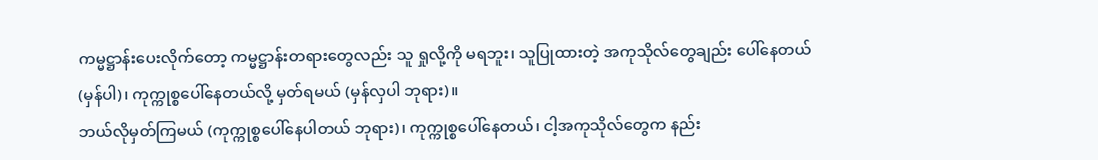ကမ္မဋ္ဌာန်းပေးလိုက်တော့ ကမ္မဋ္ဌာန်းတရားတွေလည်း သူ ရှုလို့ကို မရဘူး၊ သူပြုထားတဲ့ အကုသိုလ်တွေချည်း ပေါ်နေတယ် (မှန်ပါ)၊ ကုက္ကုစ္စပေါ်နေတယ်လို့ မှတ်ရမယ် (မှန်လှပါ ဘုရား)။
ဘယ်လိုမှတ်ကြမယ် (ကုက္ကုစ္စပေါ်နေပါတယ် ဘုရား)၊ ကုက္ကုစ္စပေါ်နေတယ်၊ ငါ့အကုသိုလ်တွေက နည်း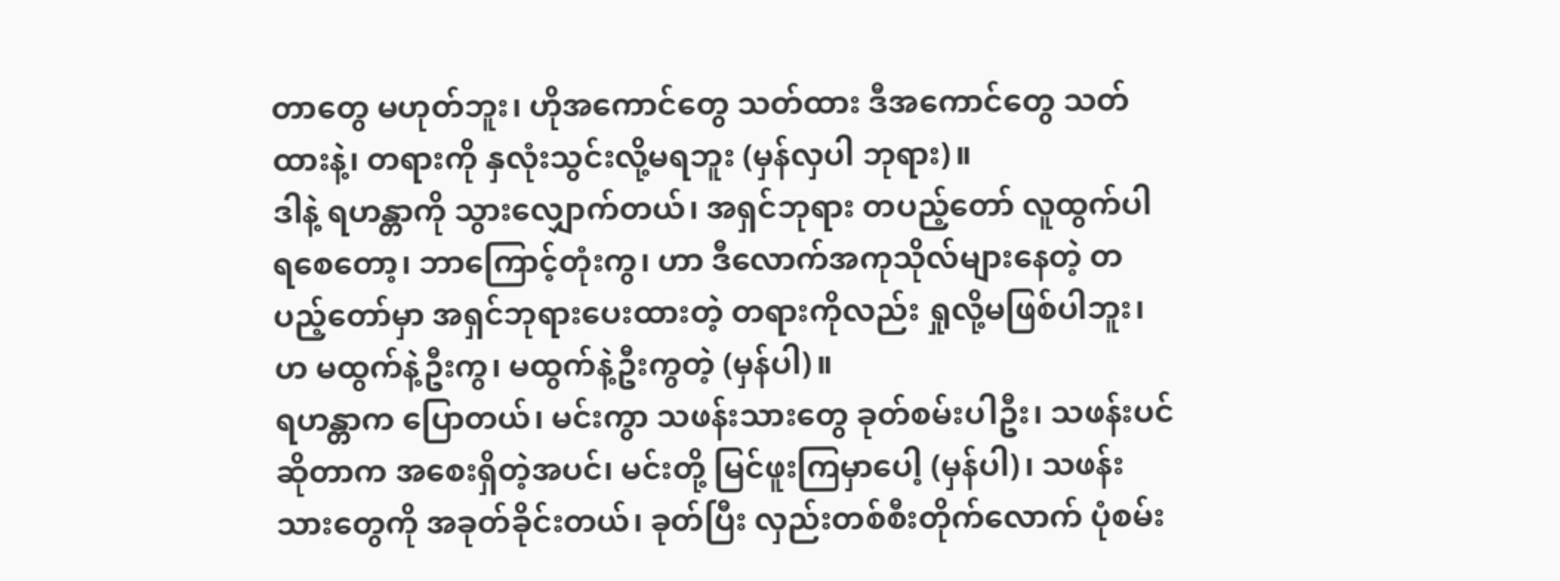တာတွေ မဟုတ်ဘူး၊ ဟိုအကောင်တွေ သတ်ထား ဒီအကောင်တွေ သတ်ထားနဲ့၊ တရားကို နှလုံးသွင်းလို့မရဘူး (မှန်လှပါ ဘုရား)။
ဒါနဲ့ ရဟန္တာကို သွားလျှောက်တယ်၊ အရှင်ဘုရား တပည့်တော် လူထွက်ပါရစေတော့၊ ဘာကြောင့်တုံးကွ၊ ဟာ ဒီလောက်အကုသိုလ်များနေတဲ့ တပည့်တော်မှာ အရှင်ဘုရားပေးထားတဲ့ တရားကိုလည်း ရှုလို့မဖြစ်ပါဘူး၊ ဟ မထွက်နဲ့ဦးကွ၊ မထွက်နဲ့ဦးကွတဲ့ (မှန်ပါ)။
ရဟန္တာက ပြောတယ်၊ မင်းကွာ သဖန်းသားတွေ ခုတ်စမ်းပါဦး၊ သဖန်းပင်ဆိုတာက အစေးရှိတဲ့အပင်၊ မင်းတို့ မြင်ဖူးကြမှာပေါ့ (မှန်ပါ)၊ သဖန်းသားတွေကို အခုတ်ခိုင်းတယ်၊ ခုတ်ပြီး လှည်းတစ်စီးတိုက်လောက် ပုံစမ်း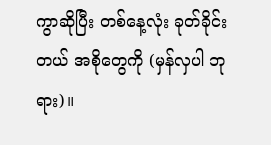ကွာဆိုပြီး တစ်နေ့လုံး ခုတ်ခိုင်းတယ် အစိုတွေကို (မှန်လှပါ ဘုရား)။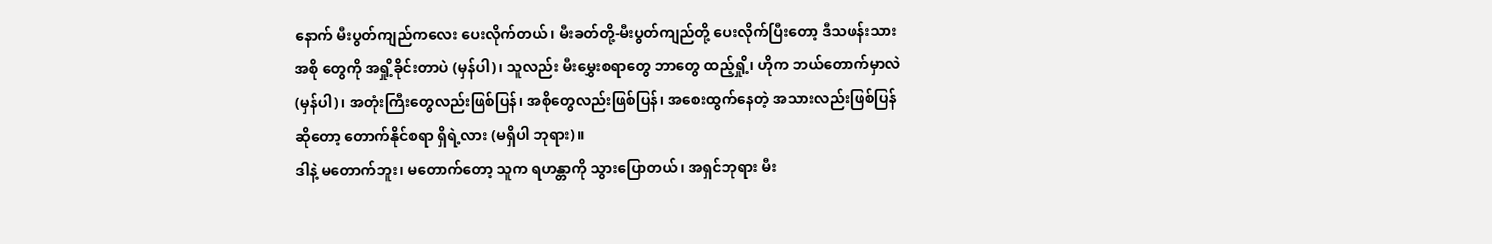နောက် မီးပွတ်ကျည်ကလေး ပေးလိုက်တယ်၊ မီးခတ်တို့-မီးပွတ်ကျည်တို့ ပေးလိုက်ပြီးတော့ ဒီသဖန်းသားအစို တွေကို အရှို့ခိုင်းတာပဲ (မှန်ပါ)၊ သူလည်း မီးမွှေးစရာတွေ ဘာတွေ ထည့်ရှို့၊ ဟိုက ဘယ်တောက်မှာလဲ (မှန်ပါ)၊ အတုံးကြီးတွေလည်းဖြစ်ပြန်၊ အစိုတွေလည်းဖြစ်ပြန်၊ အစေးထွက်နေတဲ့ အသားလည်းဖြစ်ပြန်ဆိုတော့ တောက်နိုင်စရာ ရှိရဲ့လား (မရှိပါ ဘုရား)။
ဒါနဲ့ မတောက်ဘူး၊ မတောက်တော့ သူက ရဟန္တာကို သွားပြောတယ်၊ အရှင်ဘုရား မီး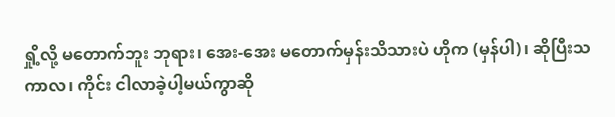ရှို့လို့ မတောက်ဘူး ဘုရား၊ အေး-အေး မတောက်မှန်းသိသားပဲ ဟိုက (မှန်ပါ)၊ ဆိုပြီးသကာလ၊ ကိုင်း ငါလာခဲ့ပါ့မယ်ကွာဆို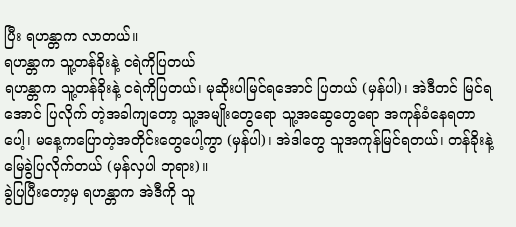ပြီး ရဟန္တာက လာတယ်။
ရဟန္တာက သူ့တန်ခိုးနဲ့ ငရဲကိုပြတယ်
ရဟန္တာက သူ့တန်ခိုးနဲ့ ငရဲကိုပြတယ်၊ မုဆိုးပါမြင်ရအောင် ပြတယ် (မှန်ပါ)၊ အဲဒီတင် မြင်ရအောင် ပြလိုက် တဲ့အခါကျတော့ သူ့အမျိုးတွေရော သူ့အဆွေတွေရော အကုန်ခံနေရတာပေါ့၊ မနေ့ကပြောတဲ့အတိုင်းတွေပေါ့ကွာ (မှန်ပါ)၊ အဲဒါတွေ သူအကုန်မြင်ရတယ်၊ တန်ခိုးနဲ့ မြေခွဲပြလိုက်တယ် (မှန်လှပါ ဘုရား)။
ခွဲပြပြီးတော့မှ ရဟန္တာက အဲဒီကို သူ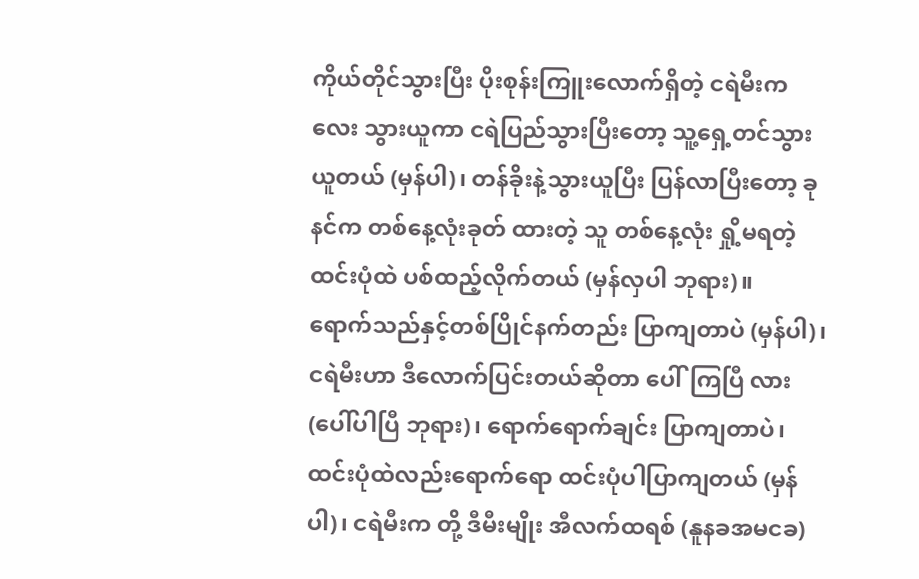ကိုယ်တိုင်သွားပြီး ပိုးစုန်းကြူးလောက်ရှိတဲ့ ငရဲမီးကလေး သွားယူကာ ငရဲပြည်သွားပြီးတော့ သူ့ရှေ့တင်သွားယူတယ် (မှန်ပါ)၊ တန်ခိုးနဲ့သွားယူပြီး ပြန်လာပြီးတော့ ခုနင်က တစ်နေ့လုံးခုတ် ထားတဲ့ သူ တစ်နေ့လုံး ရှို့မရတဲ့ထင်းပုံထဲ ပစ်ထည့်လိုက်တယ် (မှန်လှပါ ဘုရား)။
ရောက်သည်နှင့်တစ်ပြိုင်နက်တည်း ပြာကျတာပဲ (မှန်ပါ)၊ ငရဲမီးဟာ ဒီလောက်ပြင်းတယ်ဆိုတာ ပေါ်ကြပြီ လား (ပေါ်ပါပြီ ဘုရား)၊ ရောက်ရောက်ချင်း ပြာကျတာပဲ၊ ထင်းပုံထဲလည်းရောက်ရော ထင်းပုံပါပြာကျတယ် (မှန်ပါ)၊ ငရဲမီးက တို့ ဒီမီးမျိုး အီလက်ထရစ် (နူနခအမငခ)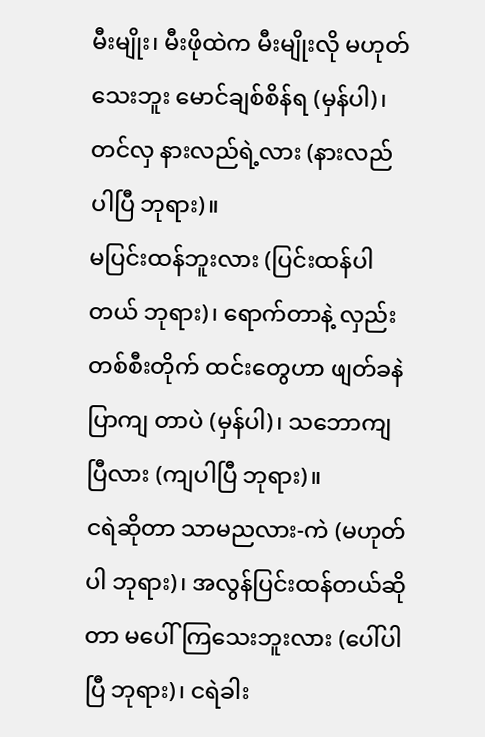မီးမျိုး၊ မီးဖိုထဲက မီးမျိုးလို မဟုတ်သေးဘူး မောင်ချစ်စိန်ရ (မှန်ပါ)၊ တင်လှ နားလည်ရဲ့လား (နားလည်ပါပြီ ဘုရား)။
မပြင်းထန်ဘူးလား (ပြင်းထန်ပါတယ် ဘုရား)၊ ရောက်တာနဲ့ လှည်းတစ်စီးတိုက် ထင်းတွေဟာ ဖျတ်ခနဲ ပြာကျ တာပဲ (မှန်ပါ)၊ သဘောကျပြီလား (ကျပါပြီ ဘုရား)။
ငရဲဆိုတာ သာမညလား-ကဲ (မဟုတ်ပါ ဘုရား)၊ အလွန်ပြင်းထန်တယ်ဆိုတာ မပေါ်ကြသေးဘူးလား (ပေါ်ပါ ပြီ ဘုရား)၊ ငရဲခါး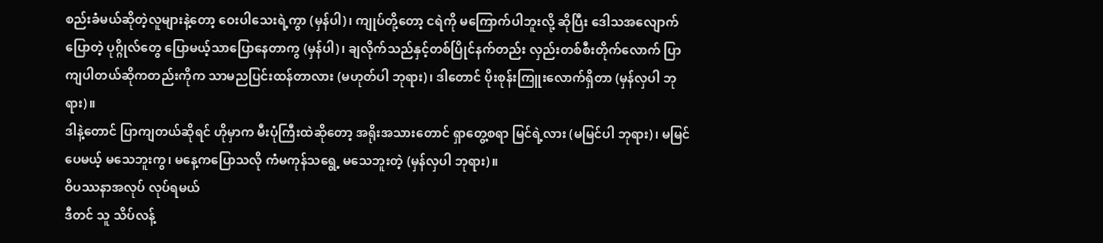စည်းခံမယ်ဆိုတဲ့လူများနဲ့တော့ ဝေးပါသေးရဲ့ကွာ (မှန်ပါ)၊ ကျုပ်တို့တော့ ငရဲကို မကြောက်ပါဘူးလို့ ဆိုပြီး ဒေါသအလျောက်ပြောတဲ့ ပုဂ္ဂိုလ်တွေ ပြောမယ့်သာပြောနေတာကွ (မှန်ပါ)၊ ချလိုက်သည်နှင့်တစ်ပြိုင်နက်တည်း လှည်းတစ်စီးတိုက်လောက် ပြာကျပါတယ်ဆိုကတည်းကိုက သာမညပြင်းထန်တာလား (မဟုတ်ပါ ဘုရား)၊ ဒါတောင် ပိုးစုန်းကြူးလောက်ရှိတာ (မှန်လှပါ ဘုရား)။
ဒါနဲ့တောင် ပြာကျတယ်ဆိုရင် ဟိုမှာက မီးပုံကြီးထဲဆိုတော့ အရိုးအသားတောင် ရှာတွေ့စရာ မြင်ရဲ့လား (မမြင်ပါ ဘုရား)၊ မမြင်ပေမယ့် မသေဘူးကွ၊ မနေ့ကပြောသလို ကံမကုန်သရွေ့ မသေဘူးတဲ့ (မှန်လှပါ ဘုရား)။
ဝိပဿနာအလုပ် လုပ်ရမယ်
ဒီတင် သူ သိပ်လန့်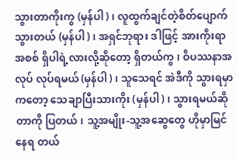သွားတာကိုးကွ (မှန်ပါ)၊ လူထွက်ချင်တဲ့စိတ်ပျောက်သွားတယ် (မှန်ပါ)၊ အရှင်ဘုရား ဒါဖြင့် အားကိုးရာအစစ် ရှိပါရဲ့လားလို့ဆိုတော့ ရှိတယ်ကွ၊ ဝိပဿနာအလုပ် လုပ်ရမယ် (မှန်ပါ)၊ သူသေရင် အဲဒီကို သွားရမှာကတော့ သေချာပြီးသားကိုး (မှန်ပါ)၊ သွားရမယ်ဆိုတာကို ပြတယ်၊ သူ့အမျိုး-သူ့အဆွေတွေ ဟိုမှာမြင်နေရ တယ်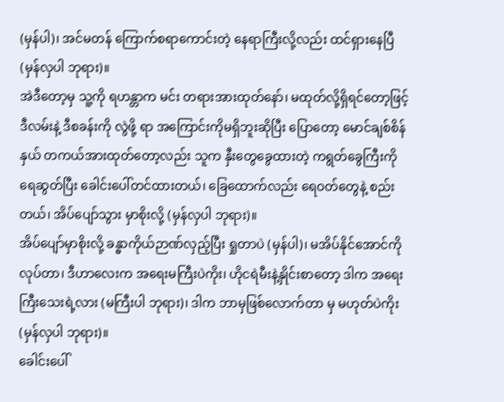(မှန်ပါ)၊ အင်မတန် ကြောက်စရာကောင်းတဲ့ နေရာကြီးလို့လည်း ထင်ရှားနေပြီ (မှန်လှပါ ဘုရား)။
အဲဒီတော့မှ သူ့ကို ရဟန္တာက မင်း တရားအားထုတ်နော်၊ မထုတ်လို့ရှိရင်တော့ဖြင့် ဒီလမ်းနဲ့ ဒီစခန်းကို လွဲဖို့ ရာ အကြောင်းကိုမရှိဘူးဆိုပြီး ပြောတော့ မောင်ချစ်စိန်နှယ် တကယ်အားထုတ်တော့လည်း သူက နှီးတွေခွေထားတဲ့ ကရွတ်ခွေကြီးကို ရေဆွတ်ပြီး ခေါင်းပေါ်တင်ထားတယ်၊ ခြေထောက်လည်း ရေဝတ်တွေနဲ့ စည်းတယ်၊ အိပ်ပျော်သွား မှာစိုးလို့ (မှန်လှပါ ဘုရား)။
အိပ်ပျော်မှာစိုးလို့ ခန္ဓာကိုယ်ဉာဏ်လှည့်ပြီး ရှုတာပဲ (မှန်ပါ)၊ မအိပ်နိုင်အောင်ကို လုပ်တာ၊ ဒီဟာလေးက အရေးမကြီးပဲကိုး၊ ဟိုငရဲမီးနဲ့နှိုင်းစာတော့ ဒါက အရေးကြီးသေးရဲ့လား (မကြီးပါ ဘုရား)၊ ဒါက ဘာမှဖြစ်လောက်တာ မှ မဟုတ်ပဲကိုး (မှန်လှပါ ဘုရား)။
ခေါင်းပေါ်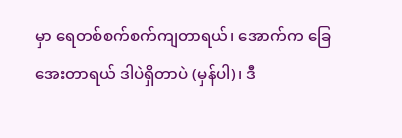မှာ ရေတစ်စက်စက်ကျတာရယ်၊ အောက်က ခြေအေးတာရယ် ဒါပဲရှိတာပဲ (မှန်ပါ)၊ ဒီ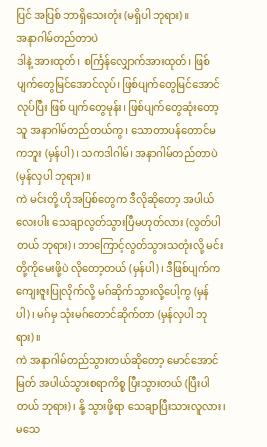ပြင် အပြစ် ဘာရှိသေးတုံး (မရှိပါ ဘုရား)။
အနာဂါမ်တည်တာပဲ
ဒါနဲ့ အားထုတ်၊ စင်္ကြန်လျှောက်အားထုတ်၊ ဖြစ်ပျက်တွေမြင်အောင်လုပ်၊ ဖြစ်ပျက်တွေမြင်အောင်လုပ်ပြီး ဖြစ် ပျက်တွေမုန်း၊ ဖြစ်ပျက်တွေဆုံးတော့ သူ အနာဂါမ်တည်တယ်ကွ၊ သောတာပန်တောင်မကဘူး (မှန်ပါ)၊ သကဒါဂါမ်၊ အနာဂါမ်တည်တာပဲ (မှန်လှပါ ဘုရား)။
ကဲ မင်းတို့ ဟိုအပြစ်တွေက ဒီလိုဆိုတော့ အပါယ်လေးပါး သေချာလွတ်သွားပြီမဟုတ်လား (လွတ်ပါတယ် ဘုရား)၊ ဘာကြောင့်လွတ်သွားသတုံးလို့ မင်းတို့ကိုမေးဖို့ပဲ လိုတော့တယ် (မှန်ပါ)၊ ဒီဖြစ်ပျက်က ကျေးဇူးပြုလိုက်လို့ မဂ်ဆိုက်သွားလို့ပေါ့ကွ (မှန်ပါ)၊ မဂ်မှ သုံးမဂ်တောင်ဆိုက်တာ (မှန်လှပါ ဘုရား)။
ကဲ အနာဂါမ်တည်သွားတယ်ဆိုတော့ မောင်အောင်မြတ် အပါယ်သွားစရာကိစ္စ ပြီးသွားတယ် (ပြီးပါတယ် ဘုရား)၊ နို့ သွားဖို့ရာ သေချာပြီးသားလူလား၊ မသေ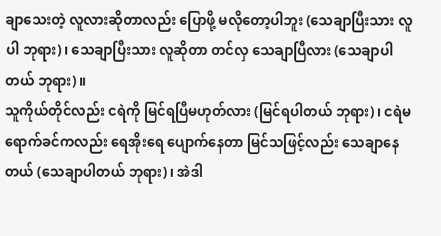ချာသေးတဲ့ လူလားဆိုတာလည်း ပြောဖို့ မလိုတော့ပါဘူး (သေချာပြီးသား လူပါ ဘုရား)၊ သေချာပြီးသား လူဆိုတာ တင်လှ သေချာပြီလား (သေချာပါတယ် ဘုရား)။
သူကိုယ်တိုင်လည်း ငရဲကို မြင်ရပြီမဟုတ်လား (မြင်ရပါတယ် ဘုရား)၊ ငရဲမရောက်ခင်ကလည်း ရေအိုးရေ ပျောက်နေတာ မြင်သဖြင့်လည်း သေချာနေတယ် (သေချာပါတယ် ဘုရား)၊ အဲဒါ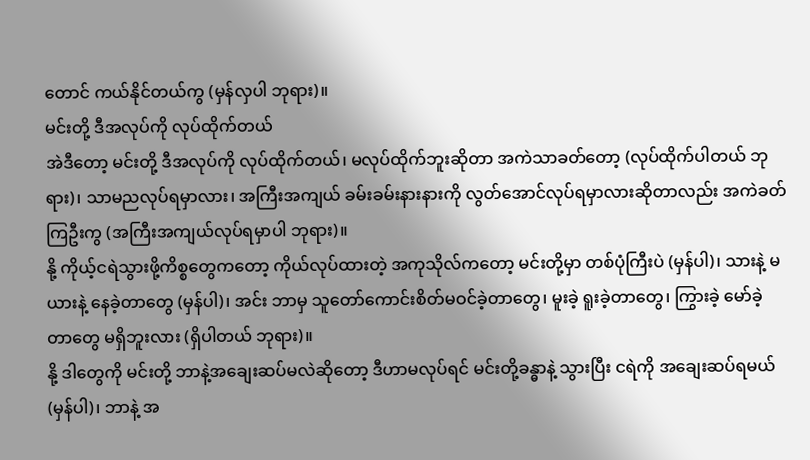တောင် ကယ်နိုင်တယ်ကွ (မှန်လှပါ ဘုရား)။
မင်းတို့ ဒီအလုပ်ကို လုပ်ထိုက်တယ်
အဲဒီတော့ မင်းတို့ ဒီအလုပ်ကို လုပ်ထိုက်တယ်၊ မလုပ်ထိုက်ဘူးဆိုတာ အကဲသာခတ်တော့ (လုပ်ထိုက်ပါတယ် ဘုရား)၊ သာမညလုပ်ရမှာလား၊ အကြီးအကျယ် ခမ်းခမ်းနားနားကို လွတ်အောင်လုပ်ရမှာလားဆိုတာလည်း အကဲခတ် ကြဦးကွ (အကြီးအကျယ်လုပ်ရမှာပါ ဘုရား)။
နို့ ကိုယ့်ငရဲသွားဖို့ကိစ္စတွေကတော့ ကိုယ်လုပ်ထားတဲ့ အကုသိုလ်ကတော့ မင်းတို့မှာ တစ်ပုံကြီးပဲ (မှန်ပါ)၊ သားနဲ့ မယားနဲ့ နေခဲ့တာတွေ (မှန်ပါ)၊ အင်း ဘာမှ သူတော်ကောင်းစိတ်မဝင်ခဲ့တာတွေ၊ မူးခဲ့ ရူးခဲ့တာတွေ၊ ကြွားခဲ့ မော်ခဲ့တာတွေ မရှိဘူးလား (ရှိပါတယ် ဘုရား)။
နို့ ဒါတွေကို မင်းတို့ ဘာနဲ့အချေးဆပ်မလဲဆိုတော့ ဒီဟာမလုပ်ရင် မင်းတို့ခန္ဓာနဲ့ သွားပြီး ငရဲကို အချေးဆပ်ရမယ် (မှန်ပါ)၊ ဘာနဲ့ အ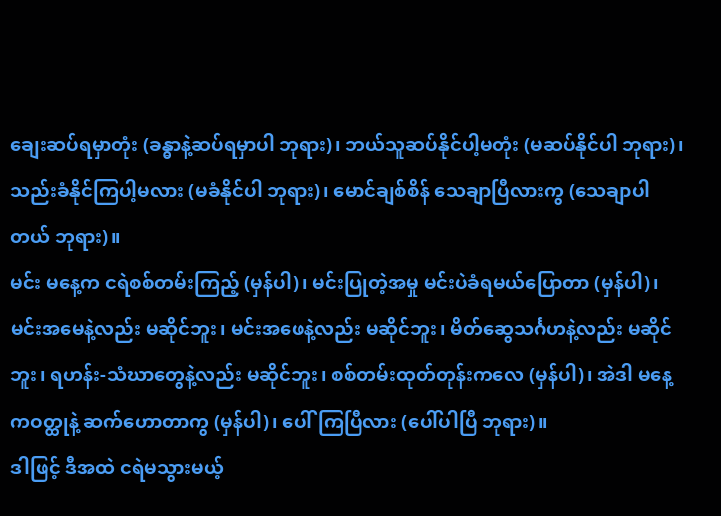ချေးဆပ်ရမှာတုံး (ခန္ဓာနဲ့ဆပ်ရမှာပါ ဘုရား)၊ ဘယ်သူဆပ်နိုင်ပါ့မတုံး (မဆပ်နိုင်ပါ ဘုရား)၊ သည်းခံနိုင်ကြပါ့မလား (မခံနိုင်ပါ ဘုရား)၊ မောင်ချစ်စိန် သေချာပြီလားကွ (သေချာပါတယ် ဘုရား)။
မင်း မနေ့က ငရဲစစ်တမ်းကြည့် (မှန်ပါ)၊ မင်းပြုတဲ့အမှု မင်းပဲခံရမယ်ပြောတာ (မှန်ပါ)၊ မင်းအမေနဲ့လည်း မဆိုင်ဘူး၊ မင်းအဖေနဲ့လည်း မဆိုင်ဘူး၊ မိတ်ဆွေသင်္ဂဟနဲ့လည်း မဆိုင်ဘူး၊ ရဟန်း-သံဃာတွေနဲ့လည်း မဆိုင်ဘူး၊ စစ်တမ်းထုတ်တုန်းကလေ (မှန်ပါ)၊ အဲဒါ မနေ့ကဝတ္ထုနဲ့ ဆက်ဟောတာကွ (မှန်ပါ)၊ ပေါ်ကြပြီလား (ပေါ်ပါပြီ ဘုရား)။
ဒါဖြင့် ဒီအထဲ ငရဲမသွားမယ့်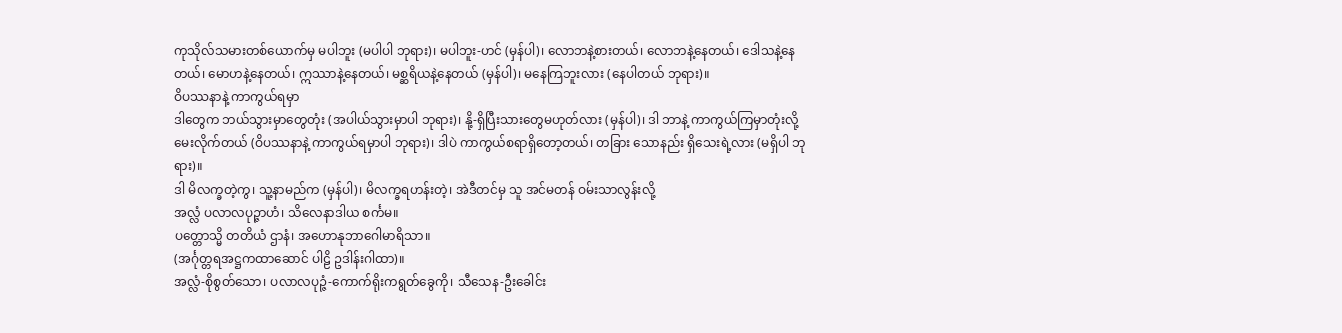ကုသိုလ်သမားတစ်ယောက်မှ မပါဘူး (မပါပါ ဘုရား)၊ မပါဘူး-ဟင် (မှန်ပါ)၊ လောဘနဲ့စားတယ်၊ လောဘနဲ့နေတယ်၊ ဒေါသနဲ့နေတယ်၊ မောဟနဲ့နေတယ်၊ ဣဿာနဲ့နေတယ်၊ မစ္ဆရိယနဲ့နေတယ် (မှန်ပါ)၊ မနေကြဘူးလား (နေပါတယ် ဘုရား)။
ဝိပဿနာနဲ့ ကာကွယ်ရမှာ
ဒါတွေက ဘယ်သွားမှာတွေတုံး (အပါယ်သွားမှာပါ ဘုရား)၊ နို့-ရှိပြီးသားတွေမဟုတ်လား (မှန်ပါ)၊ ဒါ ဘာနဲ့ ကာကွယ်ကြမှာတုံးလို့ မေးလိုက်တယ် (ဝိပဿနာနဲ့ ကာကွယ်ရမှာပါ ဘုရား)၊ ဒါပဲ ကာကွယ်စရာရှိတော့တယ်၊ တခြား သောနည်း ရှိသေးရဲ့လား (မရှိပါ ဘုရား)။
ဒါ မိလက္ခတဲ့ကွ၊ သူ့နာမည်က (မှန်ပါ)၊ မိလက္ခရဟန်းတဲ့၊ အဲဒီတင်မှ သူ အင်မတန် ဝမ်းသာလွန်းလို့
အလ္လံ ပလာလပုဉ္ဇာဟံ၊ သိလေနာဒါယ စင်္ကမ။
ပတ္တောသ္မိ တတိယံ ဌာနံ၊ အဟောနုဘာဂေါမာရိသာ။
(အင်္ဂုတ္တရအဋ္ဌကထာဆောင် ပါဠိ ဥဒါန်းဂါထာ)။
အလ္လံ-စိုစွတ်သော၊ ပလာလပုဉ္ဇံ-ကောက်ရိုးကရွတ်ခွေကို၊ သီသေန-ဦးခေါင်း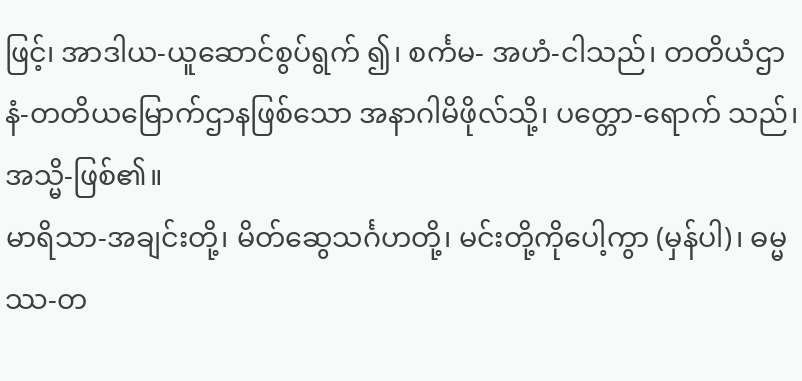ဖြင့်၊ အာဒါယ-ယူဆောင်စွပ်ရွက် ၍၊ စင်္ကမ- အဟံ-ငါသည်၊ တတိယံဌာနံ-တတိယမြောက်ဌာနဖြစ်သော အနာဂါမိဖိုလ်သို့၊ ပတ္တော-ရောက် သည်၊ အသ္မိ-ဖြစ်၏။
မာရိသာ-အချင်းတို့၊ မိတ်ဆွေသင်္ဂဟတို့၊ မင်းတို့ကိုပေါ့ကွာ (မှန်ပါ)၊ ဓမ္မဿ-တ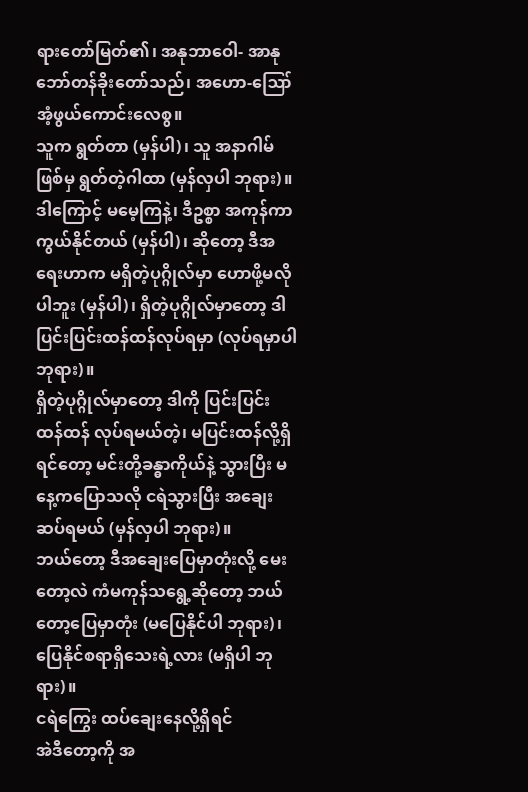ရားတော်မြတ်၏၊ အနုဘာဝေါ- အာနုဘော်တန်ခိုးတော်သည်၊ အဟော-ဪ အံ့ဖွယ်ကောင်းလေစွ။
သူက ရွတ်တာ (မှန်ပါ)၊ သူ အနာဂါမ်ဖြစ်မှ ရွတ်တဲ့ဂါထာ (မှန်လှပါ ဘုရား)။
ဒါကြောင့် မမေ့ကြနဲ့၊ ဒီဥစ္စာ အကုန်ကာကွယ်နိုင်တယ် (မှန်ပါ)၊ ဆိုတော့ ဒီအရေးဟာက မရှိတဲ့ပုဂ္ဂိုလ်မှာ ဟောဖို့မလိုပါဘူး (မှန်ပါ)၊ ရှိတဲ့ပုဂ္ဂိုလ်မှာတော့ ဒါပြင်းပြင်းထန်ထန်လုပ်ရမှာ (လုပ်ရမှာပါ ဘုရား)။
ရှိတဲ့ပုဂ္ဂိုလ်မှာတော့ ဒါကို ပြင်းပြင်းထန်ထန် လုပ်ရမယ်တဲ့၊ မပြင်းထန်လို့ရှိရင်တော့ မင်းတို့ခန္ဓာကိုယ်နဲ့ သွားပြီး မနေ့ကပြောသလို ငရဲသွားပြီး အချေးဆပ်ရမယ် (မှန်လှပါ ဘုရား)။
ဘယ်တော့ ဒီအချေးပြေမှာတုံးလို့ မေးတော့လဲ ကံမကုန်သရွေ့ဆိုတော့ ဘယ်တော့ပြေမှာတုံး (မပြေနိုင်ပါ ဘုရား)၊ ပြေနိုင်စရာရှိသေးရဲ့လား (မရှိပါ ဘုရား)။
ငရဲကြွေး ထပ်ချေးနေလို့ရှိရင်
အဲဒီတော့ကို အ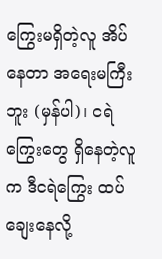ကြွေးမရှိတဲ့လူ အိပ်နေတာ အရေးမကြီးဘူး (မှန်ပါ)၊ ငရဲကြွေးတွေ ရှိနေတဲ့လူက ဒီငရဲကြွေး ထပ်ချေးနေလို့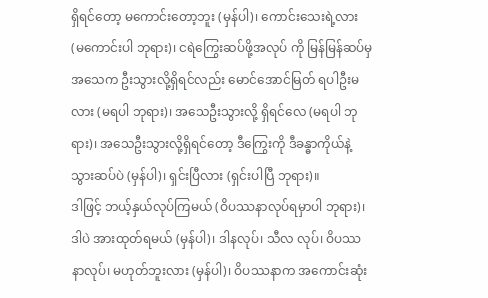ရှိရင်တော့ မကောင်းတော့ဘူး (မှန်ပါ)၊ ကောင်းသေးရဲ့လား (မကောင်းပါ ဘုရား)၊ ငရဲကြွေးဆပ်ဖို့အလုပ် ကို မြန်မြန်ဆပ်မှ အသေက ဦးသွားလို့ရှိရင်လည်း မောင်အောင်မြတ် ရပါဦးမလား (မရပါ ဘုရား)၊ အသေဦးသွားလို့ ရှိရင်လေ (မရပါ ဘုရား)၊ အသေဦးသွားလို့ရှိရင်တော့ ဒီကြွေးကို ဒီခန္ဓာကိုယ်နဲ့ သွားဆပ်ပဲ (မှန်ပါ)၊ ရှင်းပြီလား (ရှင်းပါပြီ ဘုရား)။
ဒါဖြင့် ဘယ့်နှယ်လုပ်ကြမယ် (ဝိပဿနာလုပ်ရမှာပါ ဘုရား)၊ ဒါပဲ အားထုတ်ရမယ် (မှန်ပါ)၊ ဒါနလုပ်၊ သီလ လုပ်၊ ဝိပဿနာလုပ်၊ မဟုတ်ဘူးလား (မှန်ပါ)၊ ဝိပဿနာက အကောင်းဆုံး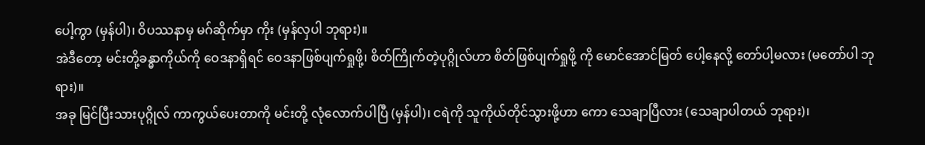ပေါ့ကွာ (မှန်ပါ)၊ ဝိပဿနာမှ မဂ်ဆိုက်မှာ ကိုး (မှန်လှပါ ဘုရား)။
အဲဒီတော့ မင်းတို့ခန္ဓာကိုယ်ကို ဝေဒနာရှိရင် ဝေဒနာဖြစ်ပျက်ရှုဖို့၊ စိတ်ကြိုက်တဲ့ပုဂ္ဂိုလ်ဟာ စိတ်ဖြစ်ပျက်ရှုဖို့ ကို မောင်အောင်မြတ် ပေါ့နေလို့ တော်ပါ့မလား (မတော်ပါ ဘုရား)။
အခု မြင်ပြီးသားပုဂ္ဂိုလ် ကာကွယ်ပေးတာကို မင်းတို့ လုံလောက်ပါပြီ (မှန်ပါ)၊ ငရဲကို သူကိုယ်တိုင်သွားဖို့ဟာ ကော သေချာပြီလား (သေချာပါတယ် ဘုရား)၊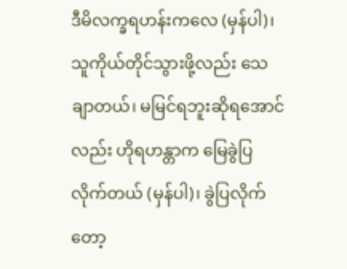ဒီမိလက္ခရဟန်းကလေ (မှန်ပါ)၊ သူကိုယ်တိုင်သွားဖို့လည်း သေချာတယ်၊ မမြင်ရဘူးဆိုရအောင်လည်း ဟိုရဟန္တာက မြေခွဲပြလိုက်တယ် (မှန်ပါ)၊ ခွဲပြလိုက်တော့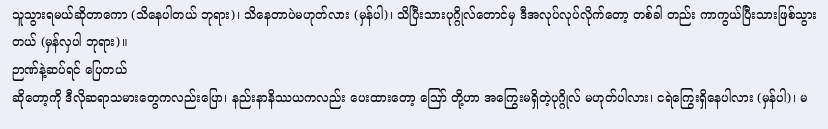သူသွားရမယ်ဆိုတာကော (သိနေပါတယ် ဘုရား)၊ သိနေတာပဲမဟုတ်လား (မှန်ပါ)၊ သိပြီးသားပုဂ္ဂိုလ်တောင်မှ ဒီအလုပ်လုပ်လိုက်တော့ တစ်ခါ တည်း ကာကွယ်ပြီးသားဖြစ်သွားတယ် (မှန်လှပါ ဘုရား)။
ဉာဏ်နဲ့ဆပ်ရင် ပြေတယ်
ဆိုတော့ကို ဒီလိုဆရာသမားတွေကလည်းပြော၊ နည်းနာနိဿယကလည်း ပေးထားတော့ ဪ တို့ဟာ အကြွေးမရှိတဲ့ပုဂ္ဂိုလ် မဟုတ်ပါလား၊ ငရဲကြွေးရှိနေပါလား (မှန်ပါ)၊ မ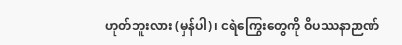ဟုတ်ဘူးလား (မှန်ပါ)၊ ငရဲကြွေးတွေကို ဝိပဿနာဉာဏ်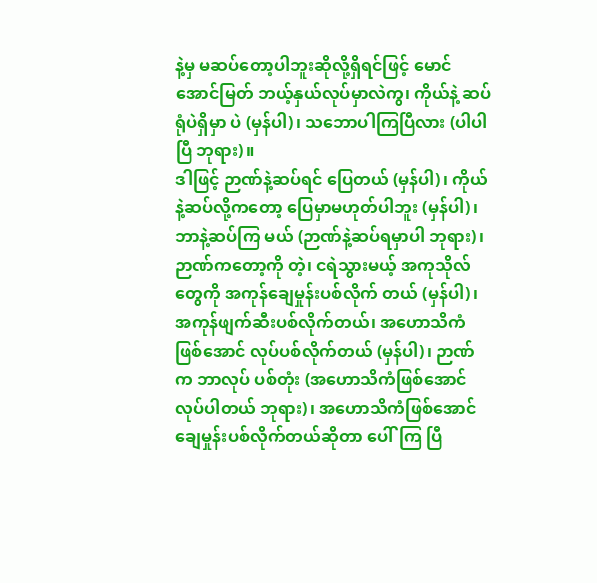နဲ့မှ မဆပ်တော့ပါဘူးဆိုလို့ရှိရင်ဖြင့် မောင်အောင်မြတ် ဘယ့်နှယ်လုပ်မှာလဲကွ၊ ကိုယ်နဲ့ ဆပ်ရုံပဲရှိမှာ ပဲ (မှန်ပါ)၊ သဘောပါကြပြီလား (ပါပါပြီ ဘုရား)။
ဒါဖြင့် ဉာဏ်နဲ့ဆပ်ရင် ပြေတယ် (မှန်ပါ)၊ ကိုယ်နဲ့ဆပ်လို့ကတော့ ပြေမှာမဟုတ်ပါဘူး (မှန်ပါ)၊ ဘာနဲ့ဆပ်ကြ မယ် (ဉာဏ်နဲ့ဆပ်ရမှာပါ ဘုရား)၊ ဉာဏ်ကတော့ကို တဲ့၊ ငရဲသွားမယ့် အကုသိုလ်တွေကို အကုန်ချေမှုန်းပစ်လိုက် တယ် (မှန်ပါ)၊ အကုန်ဖျက်ဆီးပစ်လိုက်တယ်၊ အဟောသိကံဖြစ်အောင် လုပ်ပစ်လိုက်တယ် (မှန်ပါ)၊ ဉာဏ်က ဘာလုပ် ပစ်တုံး (အဟောသိကံဖြစ်အောင် လုပ်ပါတယ် ဘုရား)၊ အဟောသိကံဖြစ်အောင် ချေမှုန်းပစ်လိုက်တယ်ဆိုတာ ပေါ်ကြ ပြီ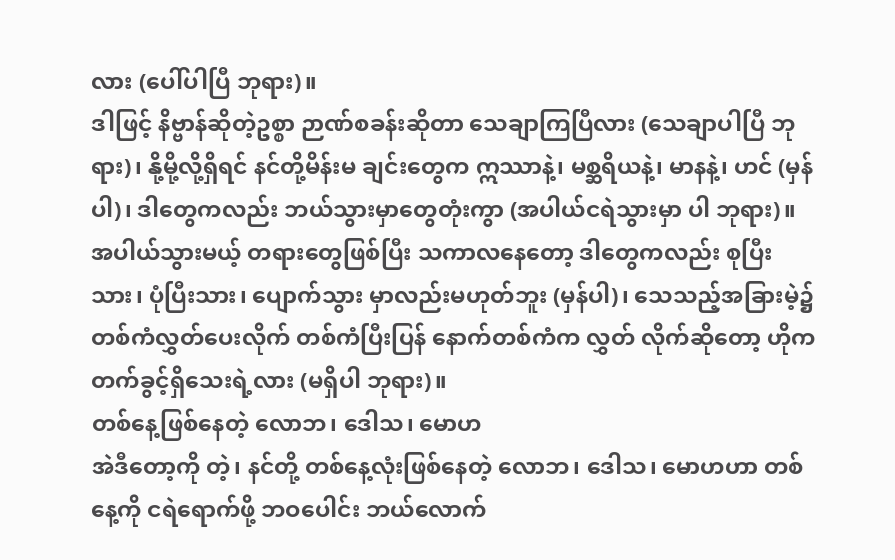လား (ပေါ်ပါပြီ ဘုရား)။
ဒါဖြင့် နိဗ္ဗာန်ဆိုတဲ့ဥစ္စာ ဉာဏ်စခန်းဆိုတာ သေချာကြပြီလား (သေချာပါပြီ ဘုရား)၊ နို့မို့လို့ရှိရင် နင်တို့မိန်းမ ချင်းတွေက ဣဿာနဲ့၊ မစ္ဆရိယနဲ့၊ မာနနဲ့၊ ဟင် (မှန်ပါ)၊ ဒါတွေကလည်း ဘယ်သွားမှာတွေတုံးကွာ (အပါယ်ငရဲသွားမှာ ပါ ဘုရား)။
အပါယ်သွားမယ့် တရားတွေဖြစ်ပြီး သကာလနေတော့ ဒါတွေကလည်း စုပြီးသား၊ ပုံပြီးသား၊ ပျောက်သွား မှာလည်းမဟုတ်ဘူး (မှန်ပါ)၊ သေသည့်အခြားမဲ့၌ တစ်ကံလွှတ်ပေးလိုက် တစ်ကံပြီးပြန် နောက်တစ်ကံက လွှတ် လိုက်ဆိုတော့ ဟိုက တက်ခွင့်ရှိသေးရဲ့လား (မရှိပါ ဘုရား)။
တစ်နေ့ဖြစ်နေတဲ့ လောဘ၊ ဒေါသ၊ မောဟ
အဲဒီတော့ကို တဲ့၊ နင်တို့ တစ်နေ့လုံးဖြစ်နေတဲ့ လောဘ၊ ဒေါသ၊ မောဟဟာ တစ်နေ့ကို ငရဲရောက်ဖို့ ဘဝပေါင်း ဘယ်လောက်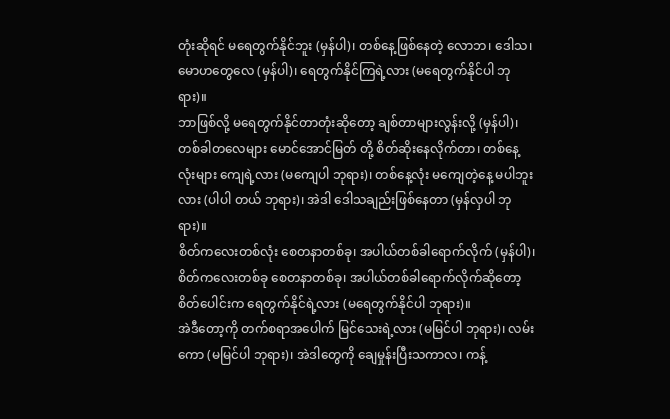တုံးဆိုရင် မရေတွက်နိုင်ဘူး (မှန်ပါ)၊ တစ်နေ့ဖြစ်နေတဲ့ လောဘ၊ ဒေါသ၊ မောဟတွေလေ (မှန်ပါ)၊ ရေတွက်နိုင်ကြရဲ့လား (မရေတွက်နိုင်ပါ ဘုရား)။
ဘာဖြစ်လို့ မရေတွက်နိုင်တာတုံးဆိုတော့ ချစ်တာများလွန်းလို့ (မှန်ပါ)၊ တစ်ခါတလေများ မောင်အောင်မြတ် တို့ စိတ်ဆိုးနေလိုက်တာ၊ တစ်နေ့လုံးများ ကျေရဲ့လား (မကျေပါ ဘုရား)၊ တစ်နေ့လုံး မကျေတဲ့နေ့ မပါဘူးလား (ပါပါ တယ် ဘုရား)၊ အဲဒါ ဒေါသချည်းဖြစ်နေတာ (မှန်လှပါ ဘုရား)။
စိတ်ကလေးတစ်လုံး စေတနာတစ်ခု၊ အပါယ်တစ်ခါရောက်လိုက် (မှန်ပါ)၊ စိတ်ကလေးတစ်ခု စေတနာတစ်ခု၊ အပါယ်တစ်ခါရောက်လိုက်ဆိုတော့ စိတ်ပေါင်းက ရေတွက်နိုင်ရဲ့လား (မရေတွက်နိုင်ပါ ဘုရား)။
အဲဒီတော့ကို တက်စရာအပေါက် မြင်သေးရဲ့လား (မမြင်ပါ ဘုရား)၊ လမ်းကော (မမြင်ပါ ဘုရား)၊ အဲဒါတွေကို ချေမှုန်းပြီးသကာလ၊ ကန့်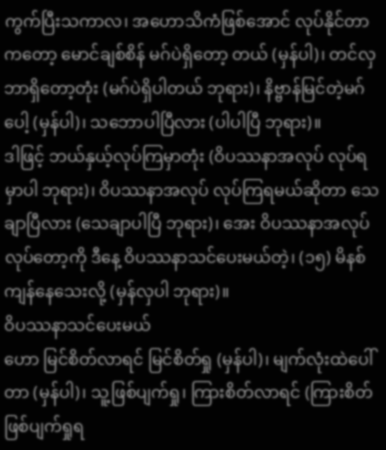ကွက်ပြီးသကာလ၊ အဟောသိကံဖြစ်အောင် လုပ်နိုင်တာကတော့ မောင်ချစ်စိန် မဂ်ပဲရှိတော့ တယ် (မှန်ပါ)၊ တင်လှ ဘာရှိတော့တုံး (မဂ်ပဲရှိပါတယ် ဘုရား)၊ နိဗ္ဗာန်မြင်တဲ့မဂ်ပေါ့ (မှန်ပါ)၊ သဘောပါပြီလား (ပါပါပြီ ဘုရား)။
ဒါဖြင့် ဘယ်နှယ့်လုပ်ကြမှာတုံး (ဝိပဿနာအလုပ် လုပ်ရမှာပါ ဘုရား)၊ ဝိပဿနာအလုပ် လုပ်ကြရမယ်ဆိုတာ သေချာပြီလား (သေချာပါပြီ ဘုရား)၊ အေး ဝိပဿနာအလုပ် လုပ်တော့ကို ဒီနေ့ ဝိပဿနာသင်ပေးမယ်တဲ့၊ (၁၅) မိနစ် ကျန်နေသေးလို့ (မှန်လှပါ ဘုရား)။
ဝိပဿနာသင်ပေးမယ်
ဟော မြင်စိတ်လာရင် မြင်စိတ်ရှု (မှန်ပါ)၊ မျက်လုံးထဲပေါ်တာ (မှန်ပါ)၊ သူ့ဖြစ်ပျက်ရှု၊ ကြားစိတ်လာရင် (ကြားစိတ်ဖြစ်ပျက်ရှုရ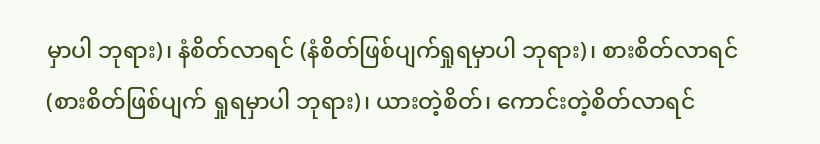မှာပါ ဘုရား)၊ နံစိတ်လာရင် (နံစိတ်ဖြစ်ပျက်ရှုရမှာပါ ဘုရား)၊ စားစိတ်လာရင် (စားစိတ်ဖြစ်ပျက် ရှုရမှာပါ ဘုရား)၊ ယားတဲ့စိတ်၊ ကောင်းတဲ့စိတ်လာရင်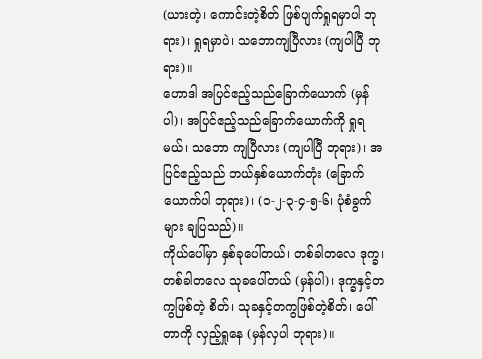(ယားတဲ့၊ ကောင်းတဲ့စိတ် ဖြစ်ပျက်ရှုရမှာပါ ဘုရား)၊ ရှုရမှာပဲ၊ သဘောကျပြီလား (ကျပါပြီ ဘုရား)။
ဟောဒါ အပြင်ဧည့်သည်ခြောက်ယောက် (မှန်ပါ)၊ အပြင်ဧည့်သည်ခြောက်ယောက်ကို ရှုရမယ်၊ သဘော ကျပြီလား (ကျပါပြီ ဘုရား)၊ အပြင်ဧည့်သည် ဘယ်နှစ်ယောက်တုံး (ခြောက်ယောက်ပါ ဘုရား)၊ (၁-၂-၃-၄-၅-၆၊ ပုံစံခွက်များ ချပြသည်)။
ကိုယ်ပေါ်မှာ နှစ်ခုပေါ်တယ်၊ တစ်ခါတလေ ဒုက္ခ၊ တစ်ခါတလေ သုခပေါ်တယ် (မှန်ပါ)၊ ဒုက္ခနှင့်တကွဖြစ်တဲ့ စိတ်၊ သုခနှင့်တကွဖြစ်တဲ့စိတ်၊ ပေါ်တာကို လှည့်ရှုနေ (မှန်လှပါ ဘုရား)။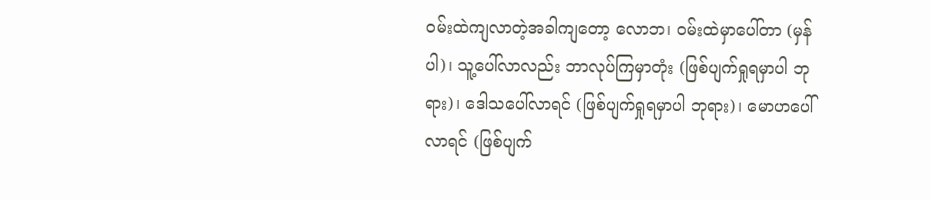ဝမ်းထဲကျလာတဲ့အခါကျတော့ လောဘ၊ ဝမ်းထဲမှာပေါ်တာ (မှန်ပါ)၊ သူ့ပေါ်လာလည်း ဘာလုပ်ကြမှာတုံး (ဖြစ်ပျက်ရှုရမှာပါ ဘုရား)၊ ဒေါသပေါ်လာရင် (ဖြစ်ပျက်ရှုရမှာပါ ဘုရား)၊ မောဟပေါ်လာရင် (ဖြစ်ပျက်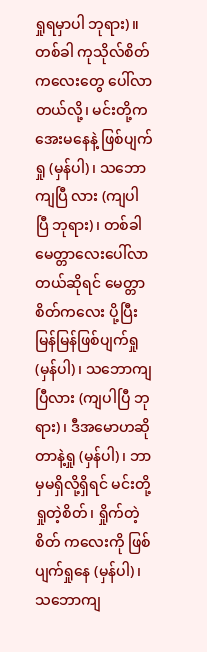ရှုရမှာပါ ဘုရား)။
တစ်ခါ ကုသိုလ်စိတ်ကလေးတွေ ပေါ်လာတယ်လို့၊ မင်းတို့က အေးမနေနဲ့ ဖြစ်ပျက်ရှု (မှန်ပါ)၊ သဘောကျပြီ လား (ကျပါပြီ ဘုရား)၊ တစ်ခါ မေတ္တာလေးပေါ်လာတယ်ဆိုရင် မေတ္တာစိတ်ကလေး ပို့ပြီး မြန်မြန်ဖြစ်ပျက်ရှု (မှန်ပါ)၊ သဘောကျပြီလား (ကျပါပြီ ဘုရား)၊ ဒီအမောဟဆိုတာနဲ့ရှု (မှန်ပါ)၊ ဘာမှမရှိလို့ရှိရင် မင်းတို့ ရှုတဲ့စိတ်၊ ရှိုက်တဲ့စိတ် ကလေးကို ဖြစ်ပျက်ရှုနေ (မှန်ပါ)၊ သဘောကျ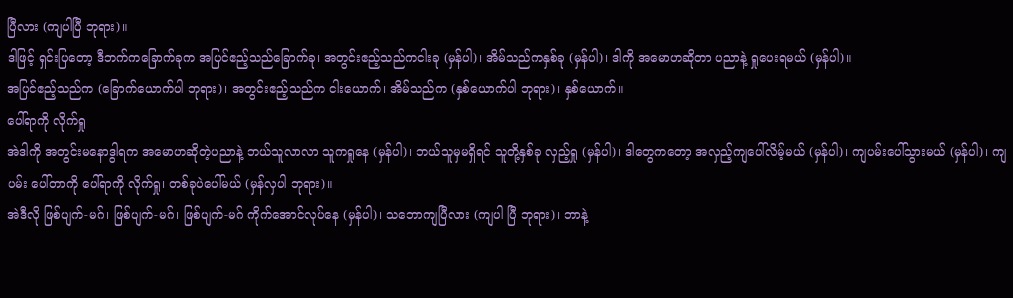ပြီလား (ကျပါပြီ ဘုရား)။
ဒါဖြင့် ရှင်းပြတော့ ဒီဘက်ကခြောက်ခုက အပြင်ဧည့်သည်ခြောက်ခု၊ အတွင်းဧည့်သည်ကငါးခု (မှန်ပါ)၊ အိမ်သည်ကနှစ်ခု (မှန်ပါ)၊ ဒါကို အမောဟဆိုတာ ပညာနဲ့ ရှုပေးရမယ် (မှန်ပါ)။
အပြင်ဧည့်သည်က (ခြောက်ယောက်ပါ ဘုရား)၊ အတွင်းဧည့်သည်က ငါးယောက်၊ အိမ်သည်က (နှစ်ယောက်ပါ ဘုရား)၊ နှစ်ယောက်။
ပေါ်ရာကို လိုက်ရှု
အဲဒါကို အတွင်းမနောဒွါရက အမောဟဆိုတဲ့ပညာနဲ့ ဘယ်သူလာလာ သူကရှုနေ (မှန်ပါ)၊ ဘယ်သူမှမရှိရင် သူတို့နှစ်ခု လှည့်ရှု (မှန်ပါ)၊ ဒါတွေကတော့ အလှည့်ကျပေါ်လိမ့်မယ် (မှန်ပါ)၊ ကျပမ်းပေါ်သွားမယ် (မှန်ပါ)၊ ကျပမ်း ပေါ်တာကို ပေါ်ရာကို လိုက်ရှု၊ တစ်ခုပဲပေါ်မယ် (မှန်လှပါ ဘုရား)။
အဲဒီလို ဖြစ်ပျက်-မဂ်၊ ဖြစ်ပျက်-မဂ်၊ ဖြစ်ပျက်-မဂ် ကိုက်အောင်လုပ်နေ (မှန်ပါ)၊ သဘောကျပြီလား (ကျပါ ပြီ ဘုရား)၊ ဘာနဲ့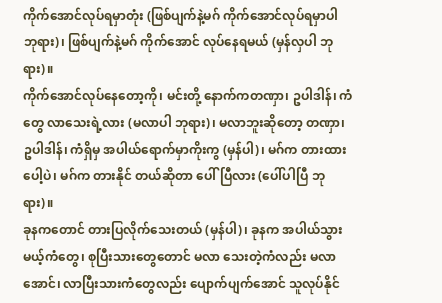ကိုက်အောင်လုပ်ရမှာတုံး (ဖြစ်ပျက်နဲ့မဂ် ကိုက်အောင်လုပ်ရမှာပါ ဘုရား)၊ ဖြစ်ပျက်နဲ့မဂ် ကိုက်အောင် လုပ်နေရမယ် (မှန်လှပါ ဘုရား)။
ကိုက်အောင်လုပ်နေတော့ကို၊ မင်းတို့ နောက်ကတဏှာ၊ ဥပါဒါန်၊ ကံတွေ လာသေးရဲ့လား (မလာပါ ဘုရား)၊ မလာဘူးဆိုတော့ တဏှာ၊ ဥပါဒါန်၊ ကံရှိမှ အပါယ်ရောက်မှာကိုးကွ (မှန်ပါ)၊ မဂ်က တားထားပေါ့ပဲ၊ မဂ်က တားနိုင် တယ်ဆိုတာ ပေါ်ပြီလား (ပေါ်ပါပြီ ဘုရား)။
ခုနကတောင် တားပြလိုက်သေးတယ် (မှန်ပါ)၊ ခုနက အပါယ်သွားမယ့်ကံတွေ၊ စုပြီးသားတွေတောင် မလာ သေးတဲ့ကံလည်း မလာအောင်၊ လာပြီးသားကံတွေလည်း ပျောက်ပျက်အောင် သူလုပ်နိုင်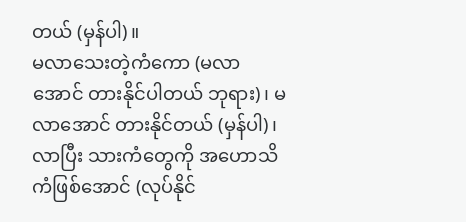တယ် (မှန်ပါ)။
မလာသေးတဲ့ကံကော (မလာအောင် တားနိုင်ပါတယ် ဘုရား)၊ မလာအောင် တားနိုင်တယ် (မှန်ပါ)၊ လာပြီး သားကံတွေကို အဟောသိကံဖြစ်အောင် (လုပ်နိုင်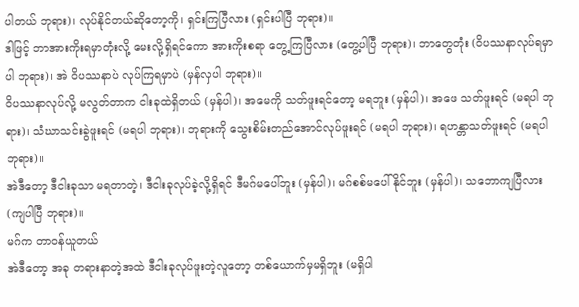ပါတယ် ဘုရား)၊ လုပ်နိုင်တယ်ဆိုတော့ကို၊ ရှင်းကြပြီလား (ရှင်းပါပြီ ဘုရား)။
ဒါဖြင့် ဘာအားကိုးရမှာတုံးလို့ မေးလို့ရှိရင်ကော အားကိုးစရာ တွေ့ကြပြီလား (တွေ့ပါပြီ ဘုရား)၊ ဘာတွေတုံး (ဝိပဿနာလုပ်ရမှာပါ ဘုရား)၊ အဲ ဝိပဿနာပဲ လုပ်ကြရမှာပဲ (မှန်လှပါ ဘုရား)။
ဝိပဿနာလုပ်လို့ မလွတ်တာက ငါးခုထဲရှိတယ် (မှန်ပါ)၊ အမေကို သတ်ဖူးရင်တော့ မရဘူး (မှန်ပါ)၊ အဖေ သတ်ဖူးရင် (မရပါ ဘုရား)၊ သံဃာသင်းခွဲဖူးရင် (မရပါ ဘုရား)၊ ဘုရားကို သွေးစိမ်းတည်အောင်လုပ်ဖူးရင် (မရပါ ဘုရား)၊ ရဟန္တာသတ်ဖူးရင် (မရပါ ဘုရား)။
အဲဒီတော့ ဒီငါးခုသာ မရတာတဲ့၊ ဒီငါးခုလုပ်ခဲ့လို့ရှိရင် ဒီမဂ်မပေါ်ဘူး (မှန်ပါ)၊ မဂ်စစ်မပေါ်နိုင်ဘူး (မှန်ပါ)၊ သဘောကျပြီလား (ကျပါပြီ ဘုရား)။
မဂ်က တာဝန်ယူတယ်
အဲဒီတော့ အခု တရားနာတဲ့အထဲ ဒီငါးခုလုပ်ဖူးတဲ့လူတော့ တစ်ယောက်မှမရှိဘူး (မရှိပါ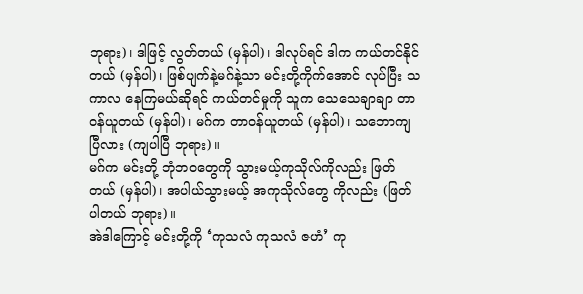ဘုရား)၊ ဒါဖြင့် လွတ်တယ် (မှန်ပါ)၊ ဒါလုပ်ရင် ဒါက ကယ်တင်နိုင်တယ် (မှန်ပါ)၊ ဖြစ်ပျက်နဲ့မဂ်နဲ့သာ မင်းတို့ကိုက်အောင် လုပ်ပြီး သကာလ နေကြမယ်ဆိုရင် ကယ်တင်မှုကို သူက သေသေချာချာ တာဝန်ယူတယ် (မှန်ပါ)၊ မဂ်က တာဝန်ယူတယ် (မှန်ပါ)၊ သဘောကျပြီလား (ကျပါပြီ ဘုရား)။
မဂ်က မင်းတို့ ဘုံဘဝတွေကို သွားမယ့်ကုသိုလ်ကိုလည်း ဖြတ်တယ် (မှန်ပါ)၊ အပါယ်သွားမယ့် အကုသိုလ်တွေ ကိုလည်း (ဖြတ်ပါတယ် ဘုရား)။
အဲဒါကြောင့် မင်းတို့ကို ‘ကုသလံ ကုသလံ ဇဟံ’ ကု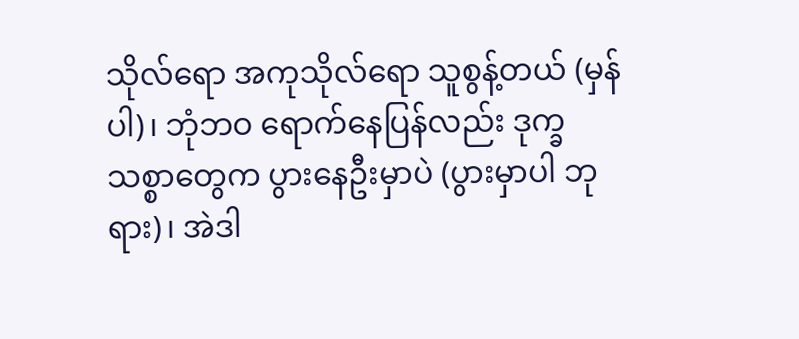သိုလ်ရော အကုသိုလ်ရော သူစွန့်တယ် (မှန်ပါ)၊ ဘုံဘဝ ရောက်နေပြန်လည်း ဒုက္ခသစ္စာတွေက ပွားနေဦးမှာပဲ (ပွားမှာပါ ဘုရား)၊ အဲဒါ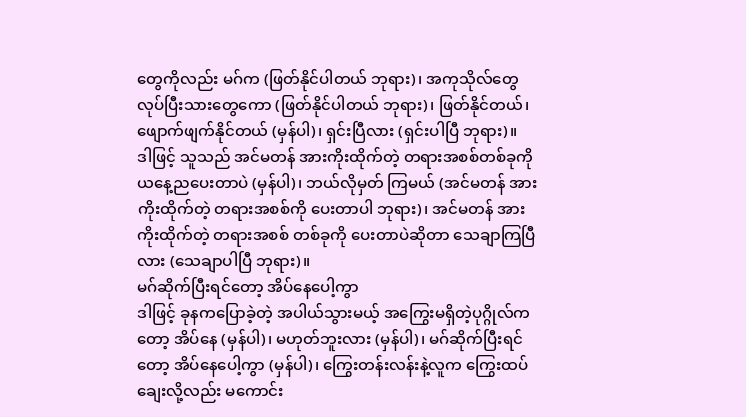တွေကိုလည်း မဂ်က (ဖြတ်နိုင်ပါတယ် ဘုရား)၊ အကုသိုလ်တွေ လုပ်ပြီးသားတွေကော (ဖြတ်နိုင်ပါတယ် ဘုရား)၊ ဖြတ်နိုင်တယ်၊ ဖျောက်ဖျက်နိုင်တယ် (မှန်ပါ)၊ ရှင်းပြီလား (ရှင်းပါပြီ ဘုရား)။
ဒါဖြင့် သူသည် အင်မတန် အားကိုးထိုက်တဲ့ တရားအစစ်တစ်ခုကို ယနေ့ညပေးတာပဲ (မှန်ပါ)၊ ဘယ်လိုမှတ် ကြမယ် (အင်မတန် အားကိုးထိုက်တဲ့ တရားအစစ်ကို ပေးတာပါ ဘုရား)၊ အင်မတန် အားကိုးထိုက်တဲ့ တရားအစစ် တစ်ခုကို ပေးတာပဲဆိုတာ သေချာကြပြီလား (သေချာပါပြီ ဘုရား)။
မဂ်ဆိုက်ပြီးရင်တော့ အိပ်နေပေါ့ကွာ
ဒါဖြင့် ခုနကပြောခဲ့တဲ့ အပါယ်သွားမယ့် အကြွေးမရှိတဲ့ပုဂ္ဂိုလ်ကတော့ အိပ်နေ (မှန်ပါ)၊ မဟုတ်ဘူးလား (မှန်ပါ)၊ မဂ်ဆိုက်ပြီးရင်တော့ အိပ်နေပေါ့ကွာ (မှန်ပါ)၊ ကြွေးတန်းလန်းနဲ့လူက ကြွေးထပ်ချေးလို့လည်း မကောင်း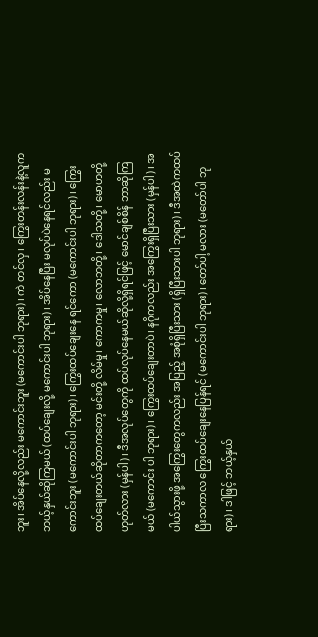ဘူး၊ အိပ်နေလို့လည်း မကောင်းဘူး (မကောင်းပါ ဘုရား)၊ ကဲ တင်လှ၊ ကြွေးတန်းလန်းနဲ့လူက ဘယ့်နှယ်ဆိုကြမယ် (ထပ်ချေးလို့ မကောင်းပါ ဘုရား)၊ အိပ်နေပြီး မလုပ်ပဲနေရင်လည်း မကောင်းဘူး (မကောင်းပါ ဘုရား)၊ ကြွေးထပ်ချေးနေ ရင်ကော (မကောင်းပါ ဘုရား)၊ ကြွေးထပ်ချေးတယ်ဆိုတာကတော့ မင်းတို့ လိမ်မှု၊ ကောကမှု၊ လောဘတို့၊ ဒေါသတို့၊ မောဟတို့ ဟုတ်လား (မှန်ပါ)၊ ဒီအလုပ်တွေကို ထပ်လုပ်နေမယ်ဆိုလို့ရှိရင်ဖြင့် မောင်ချစ်စိန် ဘာဆိုကြမယ် (မကောင်း ပါ ဘုရား)၊ ကြွေးထပ်ချေးတာပဲ၊ နဂိုကလည်း အကြွေးရှိပြီးသား (မှန်ပါ)၊ အပါယ်သွားဖို့ အကြွေးတွေကလည်း အပြည့် အစုံရှိပြီးသား (ရှိပြီးသားပါ ဘုရား)၊ ဒီအထဲကထပ်ပြီးသကာလ ကြွေးထပ်ချေးနေပြန်ရင် (မကောင်းပါ ဘုရား)၊ တော်ပါ့ မလား (မတော်ပါ ဘုရား)၊ ဒါဖြင့် ဘယ့်နှယ်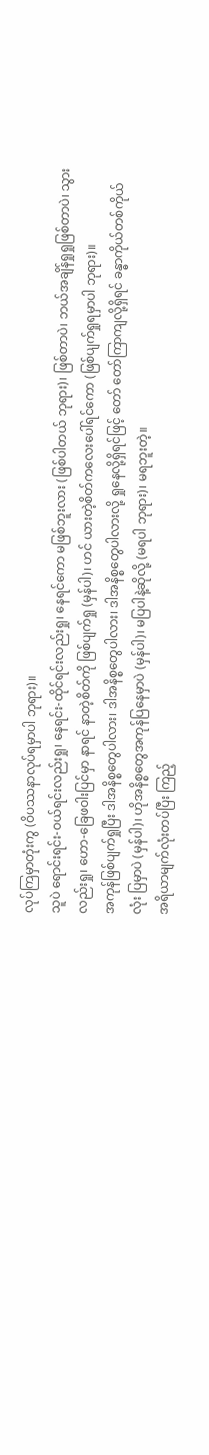လုပ်ကြမှာတုံးကွ (ဝိပဿနာလုပ်ရမှာပါ ဘုရား)။
သူပဲ ရောင်းရင်း-ဝယ်ရင်းလည်းရှု၊ နေရင်း-ထိုင်ရင်းလည်းရှု၊ နေရင်ကော မဖြစ်ဘူးလား (ဖြစ်ပါတယ် ဘုရား)၊ ဖြစ်တာပဲ၊ ဘယ်အချိန်ရှုရှုဖြစ်တာပဲ၊ သွားလည်းရှု၊ ဟော-ခြေဖဝါးပြင်မှာ နာရင် နာတဲ့စိတ်ကို ဖြစ်ပျက်ရှု (မှန်ပါ)၊ ဟင် ယားတဲ့စိတ်ကလေးပေါ်ရင်ကော (ဖြစ်ပျက်ရှုရမှာပါ ဘုရား)။
အကုန်ဖြစ်ပျက်ရှုပြီး ဒါအနိစ္စတွေပါလား၊ ဒါအနိစ္စတွေပါလား၊ ဒါအနိစ္စတွေပါလားလို့ ရှုနေလို့ရှိရင်ဖြင့် တော် တော်ကြာကျလို့ရှိရင် ခန္ဓာကိုယ်တစ်ကိုယ်လုံး ပြမှာပဲ (မှန်ပါ)၊ ဟိုအနိစ္စတွေအကုန်ပြနေမှာပဲ (မှန်ပါ)၊ မပြပါနဲ့ဆိုလို့ (မရပါ ဘုရား)၊ မရဘူးတဲ့။
အရိယာမျက်လုံးတပ်ပြီး ကြည့်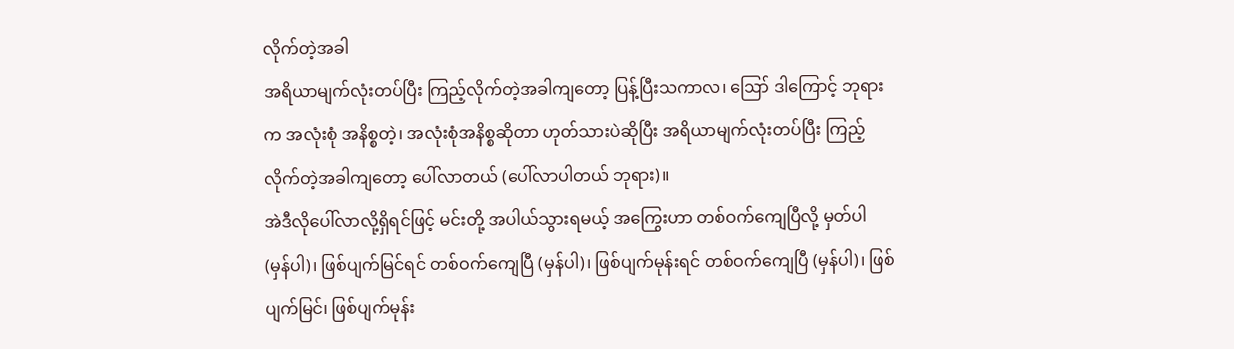လိုက်တဲ့အခါ
အရိယာမျက်လုံးတပ်ပြီး ကြည့်လိုက်တဲ့အခါကျတော့ ပြန့်ပြီးသကာလ၊ ဪ ဒါကြောင့် ဘုရားက အလုံးစုံ အနိစ္စတဲ့၊ အလုံးစုံအနိစ္စဆိုတာ ဟုတ်သားပဲဆိုပြီး အရိယာမျက်လုံးတပ်ပြီး ကြည့်လိုက်တဲ့အခါကျတော့ ပေါ်လာတယ် (ပေါ်လာပါတယ် ဘုရား)။
အဲဒီလိုပေါ်လာလို့ရှိရင်ဖြင့် မင်းတို့ အပါယ်သွားရမယ့် အကြွေးဟာ တစ်ဝက်ကျေပြီလို့ မှတ်ပါ (မှန်ပါ)၊ ဖြစ်ပျက်မြင်ရင် တစ်ဝက်ကျေပြီ (မှန်ပါ)၊ ဖြစ်ပျက်မုန်းရင် တစ်ဝက်ကျေပြီ (မှန်ပါ)၊ ဖြစ်ပျက်မြင်၊ ဖြစ်ပျက်မုန်း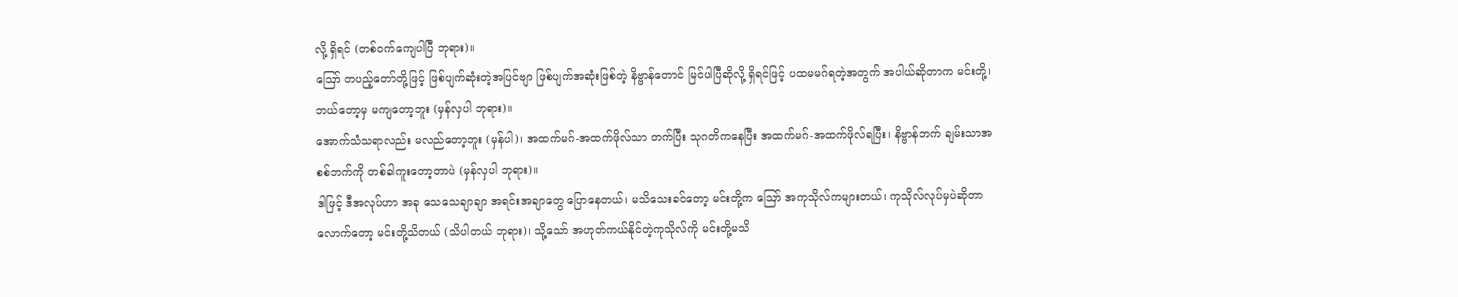လို့ ရှိရင် (တစ်ဝက်ကျေပါပြီ ဘုရား)။
ဪ တပည့်တော်တို့ဖြင့် ဖြစ်ပျက်ဆုံးတဲ့အပြင်ဗျာ ဖြစ်ပျက်အဆုံးဖြစ်တဲ့ နိဗ္ဗာန်တောင် မြင်ပါပြီဆိုလို့ ရှိရင်ဖြင့် ပထမမဂ်ရတဲ့အတွက် အပါယ်ဆိုတာက မင်းတို့၊ ဘယ်တော့မှ မကျတော့ဘူး (မှန်လှပါ ဘုရား)။
အောက်သံသရာလည်း မလည်တော့ဘူး (မှန်ပါ)၊ အထက်မဂ်-အထက်ဖိုလ်သာ တက်ပြီး သုဂတိကနေပြီး အထက်မဂ်-အထက်ဖိုလ်ရပြီး၊ နိဗ္ဗာန်ဘက် ချမ်းသာအစစ်ဘက်ကို တစ်ခါကူးတော့တာပဲ (မှန်လှပါ ဘုရား)။
ဒါဖြင့် ဒီအလုပ်ဟာ အခု သေသေချာချာ အရင်းအချာတွေ ပြောနေတယ်၊ မသိသေးခင်တော့ မင်းတို့က ဪ အကုသိုလ်ကများတယ်၊ ကုသိုလ်လုပ်မှပဲဆိုတာလောက်တော့ မင်းတို့သိတယ် (သိပါတယ် ဘုရား)၊ သို့သော် အဟုတ်ကယ်နိုင်တဲ့ကုသိုလ်ကို မင်းတို့မသိ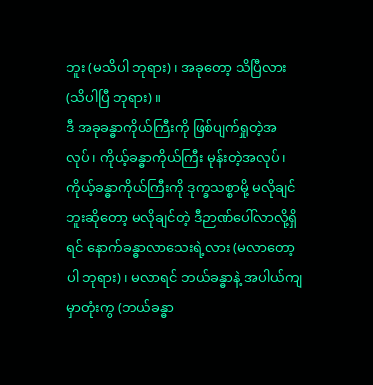ဘူး (မသိပါ ဘုရား)၊ အခုတော့ သိပြီလား (သိပါပြီ ဘုရား)။
ဒီ အခုခန္ဓာကိုယ်ကြီးကို ဖြစ်ပျက်ရှုတဲ့အလုပ်၊ ကိုယ့်ခန္ဓာကိုယ်ကြီး မုန်းတဲ့အလုပ်၊ ကိုယ့်ခန္ဓာကိုယ်ကြီးကို ဒုက္ခသစ္စာမို့ မလိုချင်ဘူးဆိုတော့ မလိုချင်တဲ့ ဒီဉာဏ်ပေါ်လာလို့ရှိရင် နောက်ခန္ဓာလာသေးရဲ့လား (မလာတော့ပါ ဘုရား)၊ မလာရင် ဘယ်ခန္ဓာနဲ့ အပါယ်ကျမှာတုံးကွ (ဘယ်ခန္ဓာ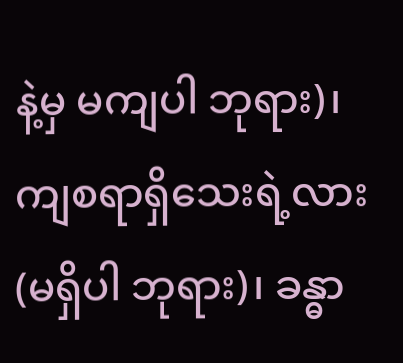နဲ့မှ မကျပါ ဘုရား)၊ ကျစရာရှိသေးရဲ့လား (မရှိပါ ဘုရား)၊ ခန္ဓာ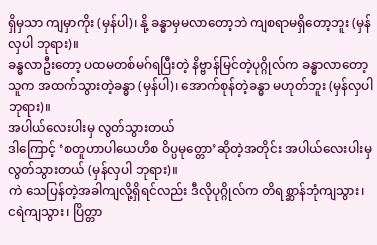ရှိမှသာ ကျမှာကိုး (မှန်ပါ)၊ နို့ ခန္ဓာမှမလာတော့ဘဲ ကျစရာမရှိတော့ဘူး (မှန်လှပါ ဘုရား)။
ခန္ဓလာဦးတော့ ပထမတစ်မဂ်ရပြီးတဲ့ နိဗ္ဗာန်မြင်တဲ့ပုဂ္ဂိုလ်က ခန္ဓာလာတော့ သူက အထက်သွားတဲ့ခန္ဓာ (မှန်ပါ)၊ အောက်စုန်တဲ့ခန္ဓာ မဟုတ်ဘူး (မှန်လှပါ ဘုရား)။
အပါယ်လေးပါးမှ လွတ်သွားတယ်
ဒါကြောင့် ‘စတူဟာပါယေဟိစ ဝိပ္ပမုတ္တော’ဆိုတဲ့အတိုင်း အပါယ်လေးပါးမှ လွတ်သွားတယ် (မှန်လှပါ ဘုရား)။
ကဲ သေပြန်တဲ့အခါကျလို့ရှိရင်လည်း ဒီလိုပုဂ္ဂိုလ်က တိရစ္ဆာန်ဘုံကျသွား၊ ငရဲကျသွား၊ ပြိတ္တာ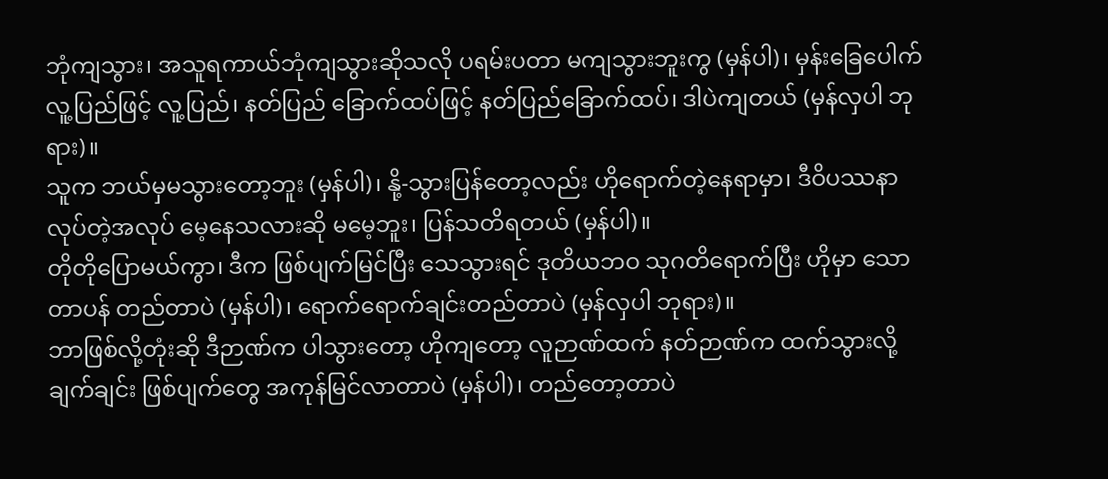ဘုံကျသွား၊ အသူရကာယ်ဘုံကျသွားဆိုသလို ပရမ်းပတာ မကျသွားဘူးကွ (မှန်ပါ)၊ မှန်းခြေပေါက် လူ့ပြည်ဖြင့် လူ့ပြည်၊ နတ်ပြည် ခြောက်ထပ်ဖြင့် နတ်ပြည်ခြောက်ထပ်၊ ဒါပဲကျတယ် (မှန်လှပါ ဘုရား)။
သူက ဘယ်မှမသွားတော့ဘူး (မှန်ပါ)၊ နို့-သွားပြန်တော့လည်း ဟိုရောက်တဲ့နေရာမှာ၊ ဒီဝိပဿနာလုပ်တဲ့အလုပ် မေ့နေသလားဆို မမေ့ဘူး၊ ပြန်သတိရတယ် (မှန်ပါ)။
တိုတိုပြောမယ်ကွာ၊ ဒီက ဖြစ်ပျက်မြင်ပြီး သေသွားရင် ဒုတိယဘဝ သုဂတိရောက်ပြီး ဟိုမှာ သောတာပန် တည်တာပဲ (မှန်ပါ)၊ ရောက်ရောက်ချင်းတည်တာပဲ (မှန်လှပါ ဘုရား)။
ဘာဖြစ်လို့တုံးဆို ဒီဉာဏ်က ပါသွားတော့ ဟိုကျတော့ လူဉာဏ်ထက် နတ်ဉာဏ်က ထက်သွားလို့ ချက်ချင်း ဖြစ်ပျက်တွေ အကုန်မြင်လာတာပဲ (မှန်ပါ)၊ တည်တော့တာပဲ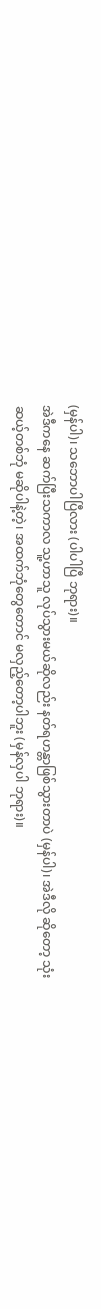(မှန်ပါ)၊ သဘောပါပြီလား (ပါပါပြီ ဘုရား)။
အဲဒီကနေ ဆက်ပြီးသကာလ သူ့ဟာသူ လုပ်သွားမယ်ဆိုလည်း နတ်ရဟန္တာဖြစ်သွားတာပဲ (မှန်ပါ)၊ အဲဒီလို ဆိုတော့ သုံးဆယ့်တစ်ဘုံ မဆိုပါနဲ့တဲ့၊ အထက်ဘုံတွေတောင် မလှည့်တော့ပါဘူး (မှန်လှပါ ဘုရား)။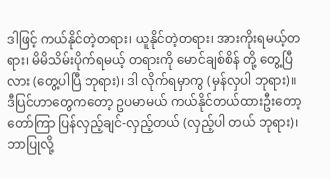ဒါဖြင့် ကယ်နိုင်တဲ့တရား၊ ယူနိုင်တဲ့တရား၊ အားကိုးရမယ့်တရား၊ မိမိသိမ်းပိုက်ရမယ့် တရားကို မောင်ချစ်စိန် တို့ တွေ့ပြီလား (တွေ့ပါပြီ ဘုရား)၊ ဒါ လိုက်ရမှာကွ (မှန်လှပါ ဘုရား)။
ဒီပြင်ဟာတွေကတော့ ဥပမာမယ် ကယ်နိုင်တယ်ထားဦးတော့ တော်ကြာ ပြန်လှည့်ချင်-လှည့်တယ် (လှည့်ပါ တယ် ဘုရား)၊ ဘာပြုလို့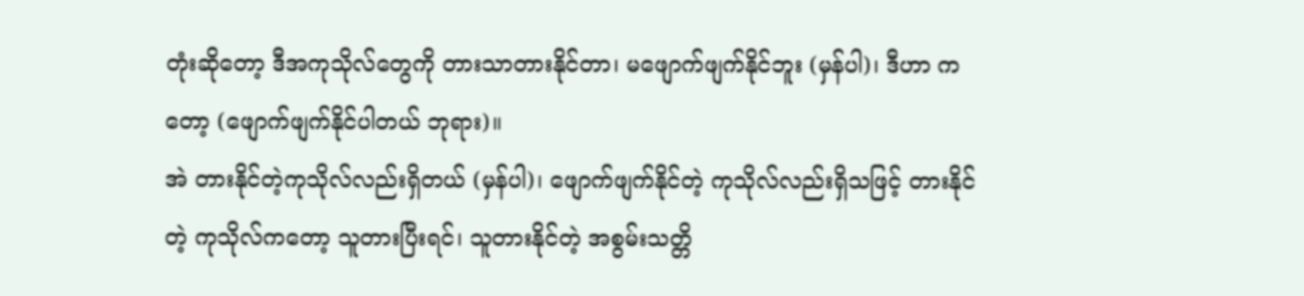တုံးဆိုတော့ ဒီအကုသိုလ်တွေကို တားသာတားနိုင်တာ၊ မဖျောက်ဖျက်နိုင်ဘူး (မှန်ပါ)၊ ဒီဟာ ကတော့ (ဖျောက်ဖျက်နိုင်ပါတယ် ဘုရား)။
အဲ တားနိုင်တဲ့ကုသိုလ်လည်းရှိတယ် (မှန်ပါ)၊ ဖျောက်ဖျက်နိုင်တဲ့ ကုသိုလ်လည်းရှိသဖြင့် တားနိုင်တဲ့ ကုသိုလ်ကတော့ သူတားပြီးရင်၊ သူတားနိုင်တဲ့ အစွမ်းသတ္တိ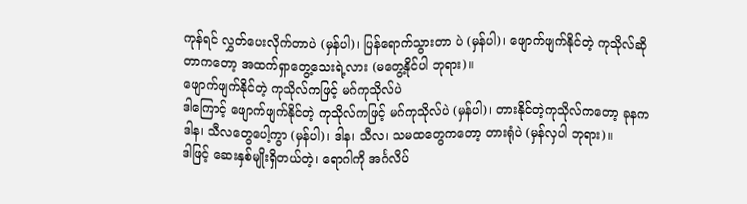ကုန်ရင် လွှတ်ပေးလိုက်တာပဲ (မှန်ပါ)၊ ပြန်ရောက်သွားတာ ပဲ (မှန်ပါ)၊ ဖျောက်ဖျက်နိုင်တဲ့ ကုသိုလ်ဆိုတာကတော့ အထက်ရှာတွေ့သေးရဲ့လား (မတွေ့နိုင်ပါ ဘုရား)။
ဖျောက်ဖျက်နိုင်တဲ့ ကုသိုလ်ကဖြင့် မဂ်ကုသိုလ်ပဲ
ဒါကြောင့် ဖျောက်ဖျက်နိုင်တဲ့ ကုသိုလ်ကဖြင့် မဂ်ကုသိုလ်ပဲ (မှန်ပါ)၊ တားနိုင်တဲ့ကုသိုလ်ကတော့ ခုနက ဒါန၊ သီလတွေပေါ့ကွာ (မှန်ပါ)၊ ဒါန၊ သီလ၊ သမထတွေကတော့ တားရုံပဲ (မှန်လှပါ ဘုရား)။
ဒါဖြင့် ဆေးနှစ်မျိုးရှိတယ်တဲ့၊ ရောဂါကို အင်္ဂလိပ်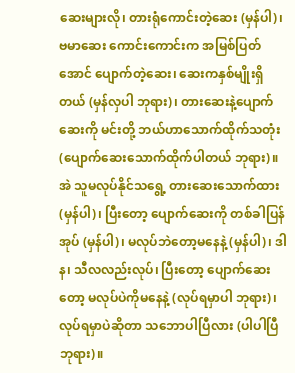ဆေးများလို၊ တားရုံကောင်းတဲ့ဆေး (မှန်ပါ)၊ ဗမာဆေး ကောင်းကောင်းက အမြစ်ပြတ်အောင် ပျောက်တဲ့ဆေး၊ ဆေးကနှစ်မျိုးရှိတယ် (မှန်လှပါ ဘုရား)၊ တားဆေးနဲ့ပျောက် ဆေးကို မင်းတို့ ဘယ်ဟာသောက်ထိုက်သတုံး (ပျောက်ဆေးသောက်ထိုက်ပါတယ် ဘုရား)။
အဲ သူမလုပ်နိုင်သရွေ့ တားဆေးသောက်ထား (မှန်ပါ)၊ ပြီးတော့ ပျောက်ဆေးကို တစ်ခါပြန်အုပ် (မှန်ပါ)၊ မလုပ်ဘဲတော့မနေနဲ့ (မှန်ပါ)၊ ဒါန၊ သီလလည်းလုပ်၊ ပြီးတော့ ပျောက်ဆေးတော့ မလုပ်ပဲကိုမနေနဲ့ (လုပ်ရမှာပါ ဘုရား)၊ လုပ်ရမှာပဲဆိုတာ သဘောပါပြီလား (ပါပါပြီ ဘုရား)။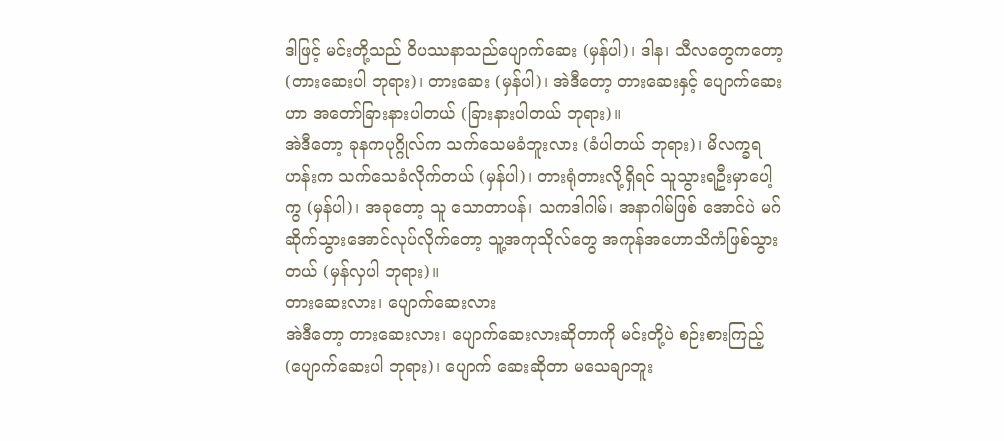ဒါဖြင့် မင်းတို့သည် ဝိပဿနာသည်ပျောက်ဆေး (မှန်ပါ)၊ ဒါန၊ သီလတွေကတော့ (တားဆေးပါ ဘုရား)၊ တားဆေး (မှန်ပါ)၊ အဲဒီတော့ တားဆေးနှင့် ပျောက်ဆေးဟာ အတော်ခြားနားပါတယ် (ခြားနားပါတယ် ဘုရား)။
အဲဒီတော့ ခုနကပုဂ္ဂိုလ်က သက်သေမခံဘူးလား (ခံပါတယ် ဘုရား)၊ မိလက္ခရဟန်းက သက်သေခံလိုက်တယ် (မှန်ပါ)၊ တားရုံတားလို့ရှိရင် သူသွားရဦးမှာပေါ့ကွ (မှန်ပါ)၊ အခုတော့ သူ သောတာပန်၊ သကဒါဂါမ်၊ အနာဂါမ်ဖြစ် အောင်ပဲ မဂ်ဆိုက်သွားအောင်လုပ်လိုက်တော့ သူ့အကုသိုလ်တွေ အကုန်အဟောသိကံဖြစ်သွားတယ် (မှန်လှပါ ဘုရား)။
တားဆေးလား၊ ပျောက်ဆေးလား
အဲဒီတော့ တားဆေးလား၊ ပျောက်ဆေးလားဆိုတာကို မင်းတို့ပဲ စဉ်းစားကြည့် (ပျောက်ဆေးပါ ဘုရား)၊ ပျောက် ဆေးဆိုတာ မသေချာဘူး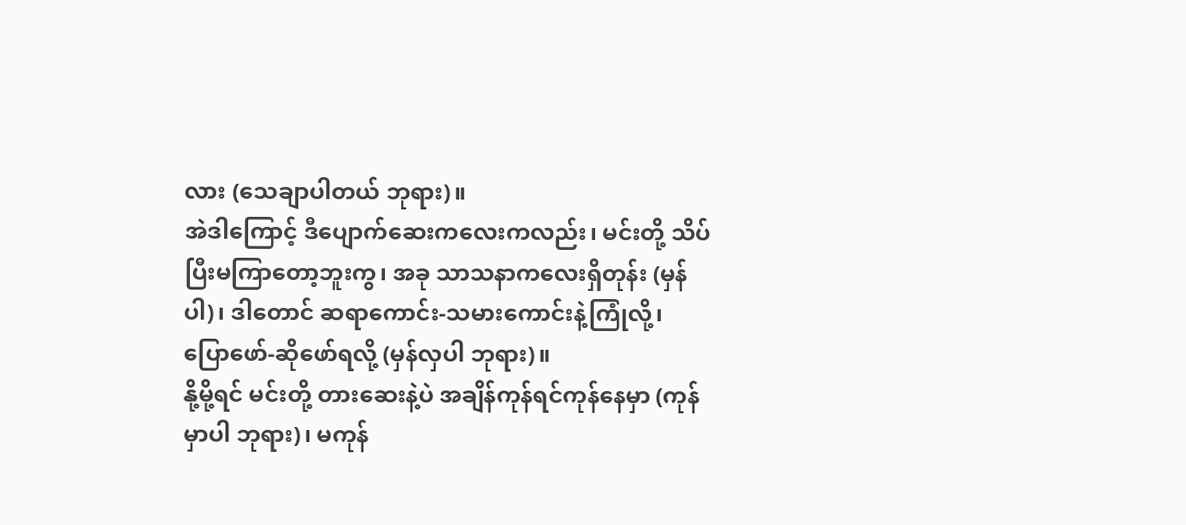လား (သေချာပါတယ် ဘုရား)။
အဲဒါကြောင့် ဒီပျောက်ဆေးကလေးကလည်း၊ မင်းတို့ သိပ်ပြီးမကြာတော့ဘူးကွ၊ အခု သာသနာကလေးရှိတုန်း (မှန်ပါ)၊ ဒါတောင် ဆရာကောင်း-သမားကောင်းနဲ့ကြုံလို့၊ ပြောဖော်-ဆိုဖော်ရလို့ (မှန်လှပါ ဘုရား)။
နို့မို့ရင် မင်းတို့ တားဆေးနဲ့ပဲ အချိန်ကုန်ရင်ကုန်နေမှာ (ကုန်မှာပါ ဘုရား)၊ မကုန်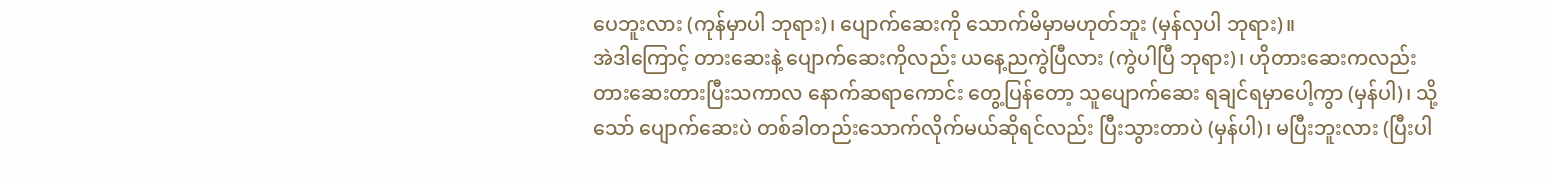ပေဘူးလား (ကုန်မှာပါ ဘုရား)၊ ပျောက်ဆေးကို သောက်မိမှာမဟုတ်ဘူး (မှန်လှပါ ဘုရား)။
အဲဒါကြောင့် တားဆေးနဲ့ ပျောက်ဆေးကိုလည်း ယနေ့ညကွဲပြီလား (ကွဲပါပြီ ဘုရား)၊ ဟိုတားဆေးကလည်း တားဆေးတားပြီးသကာလ နောက်ဆရာကောင်း တွေ့ပြန်တော့ သူပျောက်ဆေး ရချင်ရမှာပေါ့ကွာ (မှန်ပါ)၊ သို့သော် ပျောက်ဆေးပဲ တစ်ခါတည်းသောက်လိုက်မယ်ဆိုရင်လည်း ပြီးသွားတာပဲ (မှန်ပါ)၊ မပြီးဘူးလား (ပြီးပါ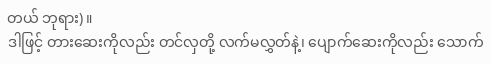တယ် ဘုရား)။
ဒါဖြင့် တားဆေးကိုလည်း တင်လှတို့ လက်မလွှတ်နဲ့၊ ပျောက်ဆေးကိုလည်း သောက်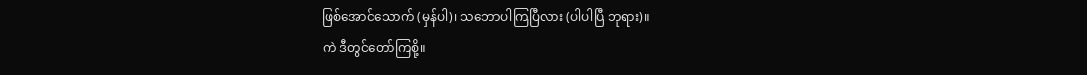ဖြစ်အောင်သောက် (မှန်ပါ)၊ သဘောပါကြပြီလား (ပါပါပြီ ဘုရား)။
ကဲ ဒီတွင်တော်ကြစို့။